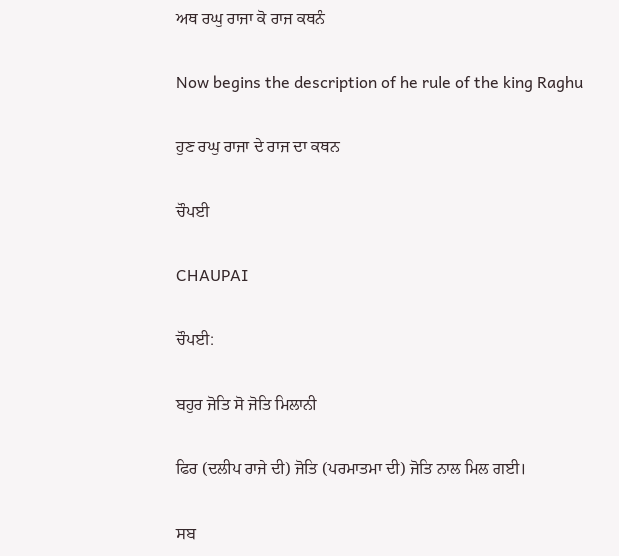ਅਥ ਰਘੁ ਰਾਜਾ ਕੋ ਰਾਜ ਕਥਨੰ

Now begins the description of he rule of the king Raghu

ਹੁਣ ਰਘੁ ਰਾਜਾ ਦੇ ਰਾਜ ਦਾ ਕਥਨ

ਚੌਪਈ

CHAUPAI

ਚੌਪਈ:

ਬਹੁਰ ਜੋਤਿ ਸੋ ਜੋਤਿ ਮਿਲਾਨੀ

ਫਿਰ (ਦਲੀਪ ਰਾਜੇ ਦੀ) ਜੋਤਿ (ਪਰਮਾਤਮਾ ਦੀ) ਜੋਤਿ ਨਾਲ ਮਿਲ ਗਈ।

ਸਬ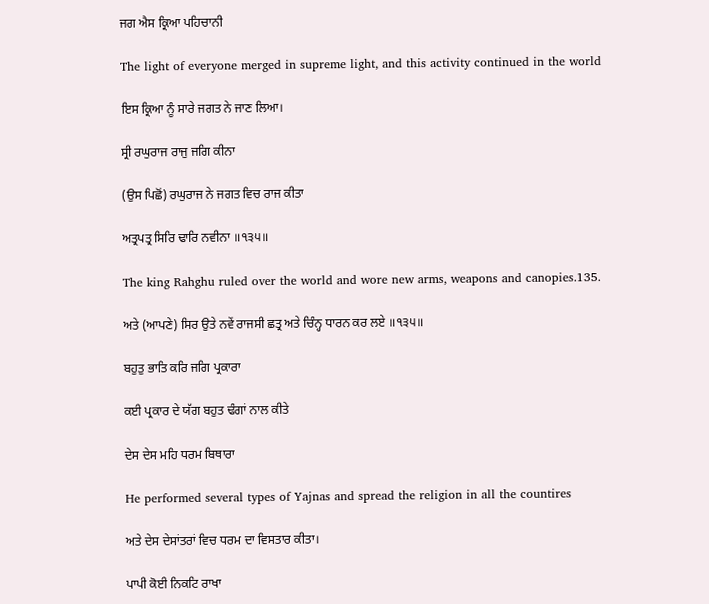ਜਗ ਐਸ ਕ੍ਰਿਆ ਪਹਿਚਾਨੀ

The light of everyone merged in supreme light, and this activity continued in the world

ਇਸ ਕ੍ਰਿਆ ਨੂੰ ਸਾਰੇ ਜਗਤ ਨੇ ਜਾਣ ਲਿਆ।

ਸ੍ਰੀ ਰਘੁਰਾਜ ਰਾਜੁ ਜਗਿ ਕੀਨਾ

(ਉਸ ਪਿਛੋਂ) ਰਘੁਰਾਜ ਨੇ ਜਗਤ ਵਿਚ ਰਾਜ ਕੀਤਾ

ਅਤ੍ਰਪਤ੍ਰ ਸਿਰਿ ਢਾਰਿ ਨਵੀਨਾ ॥੧੩੫॥

The king Rahghu ruled over the world and wore new arms, weapons and canopies.135.

ਅਤੇ (ਆਪਣੇ) ਸਿਰ ਉਤੇ ਨਵੇਂ ਰਾਜਸੀ ਛਤ੍ਰ ਅਤੇ ਚਿੰਨ੍ਹ ਧਾਰਨ ਕਰ ਲਏ ॥੧੩੫॥

ਬਹੁਤੁ ਭਾਤਿ ਕਰਿ ਜਗਿ ਪ੍ਰਕਾਰਾ

ਕਈ ਪ੍ਰਕਾਰ ਦੇ ਯੱਗ ਬਹੁਤ ਢੰਗਾਂ ਨਾਲ ਕੀਤੇ

ਦੇਸ ਦੇਸ ਮਹਿ ਧਰਮ ਬਿਥਾਰਾ

He performed several types of Yajnas and spread the religion in all the countires

ਅਤੇ ਦੇਸ ਦੇਸਾਂਤਰਾਂ ਵਿਚ ਧਰਮ ਦਾ ਵਿਸਤਾਰ ਕੀਤਾ।

ਪਾਪੀ ਕੋਈ ਨਿਕਟਿ ਰਾਖਾ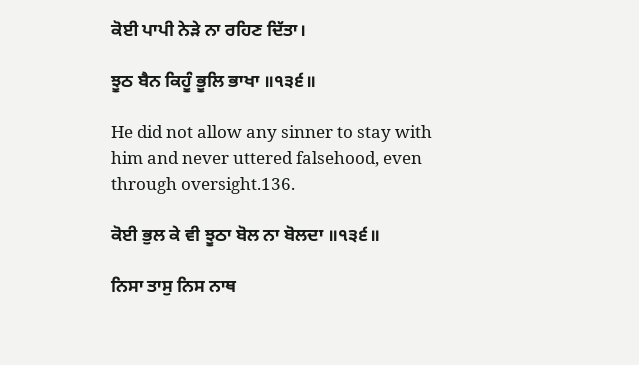ਕੋਈ ਪਾਪੀ ਨੇੜੇ ਨਾ ਰਹਿਣ ਦਿੱਤਾ।

ਝੂਠ ਬੈਨ ਕਿਹੂੰ ਭੂਲਿ ਭਾਖਾ ॥੧੩੬॥

He did not allow any sinner to stay with him and never uttered falsehood, even through oversight.136.

ਕੋਈ ਭੁਲ ਕੇ ਵੀ ਝੂਠਾ ਬੋਲ ਨਾ ਬੋਲਦਾ ॥੧੩੬॥

ਨਿਸਾ ਤਾਸੁ ਨਿਸ ਨਾਥ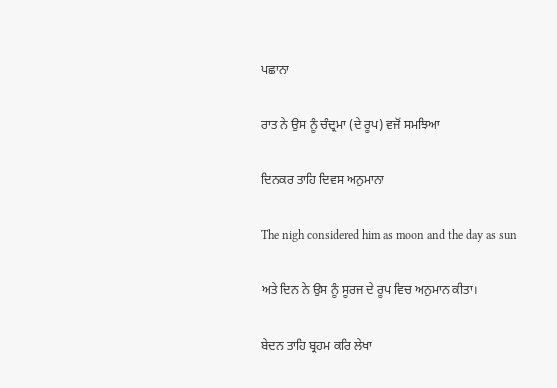ਪਛਾਨਾ

ਰਾਤ ਨੇ ਉਸ ਨੂੰ ਚੰਦ੍ਰਮਾ (ਦੇ ਰੂਪ) ਵਜੋਂ ਸਮਝਿਆ

ਦਿਨਕਰ ਤਾਹਿ ਦਿਵਸ ਅਨੁਮਾਨਾ

The nigh considered him as moon and the day as sun

ਅਤੇ ਦਿਨ ਨੇ ਉਸ ਨੂੰ ਸੂਰਜ ਦੇ ਰੂਪ ਵਿਚ ਅਨੁਮਾਨ ਕੀਤਾ।

ਬੇਦਨ ਤਾਹਿ ਬ੍ਰਹਮ ਕਰਿ ਲੇਖਾ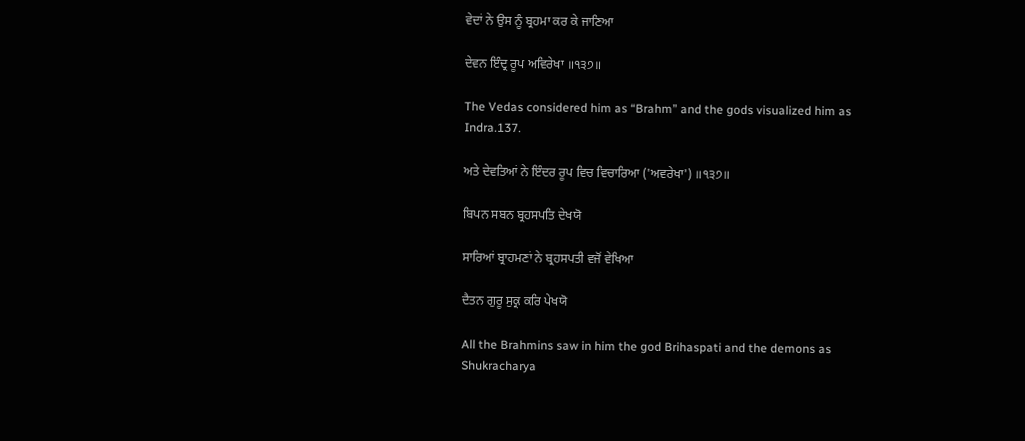ਵੇਦਾਂ ਨੇ ਉਸ ਨੂੰ ਬ੍ਰਹਮਾ ਕਰ ਕੇ ਜਾਣਿਆ

ਦੇਵਨ ਇੰਦ੍ਰ ਰੂਪ ਅਵਿਰੇਖਾ ॥੧੩੭॥

The Vedas considered him as “Brahm” and the gods visualized him as Indra.137.

ਅਤੇ ਦੇਵਤਿਆਂ ਨੇ ਇੰਦਰ ਰੂਪ ਵਿਚ ਵਿਚਾਰਿਆ ('ਅਵਰੇਖਾ') ॥੧੩੭॥

ਬਿਪਨ ਸਬਨ ਬ੍ਰਹਸਪਤਿ ਦੇਖਯੋ

ਸਾਰਿਆਂ ਬ੍ਰਾਹਮਣਾਂ ਨੇ ਬ੍ਰਹਸਪਤੀ ਵਜੋਂ ਵੇਖਿਆ

ਦੈਤਨ ਗੁਰੂ ਸੁਕ੍ਰ ਕਰਿ ਪੇਖਯੋ

All the Brahmins saw in him the god Brihaspati and the demons as Shukracharya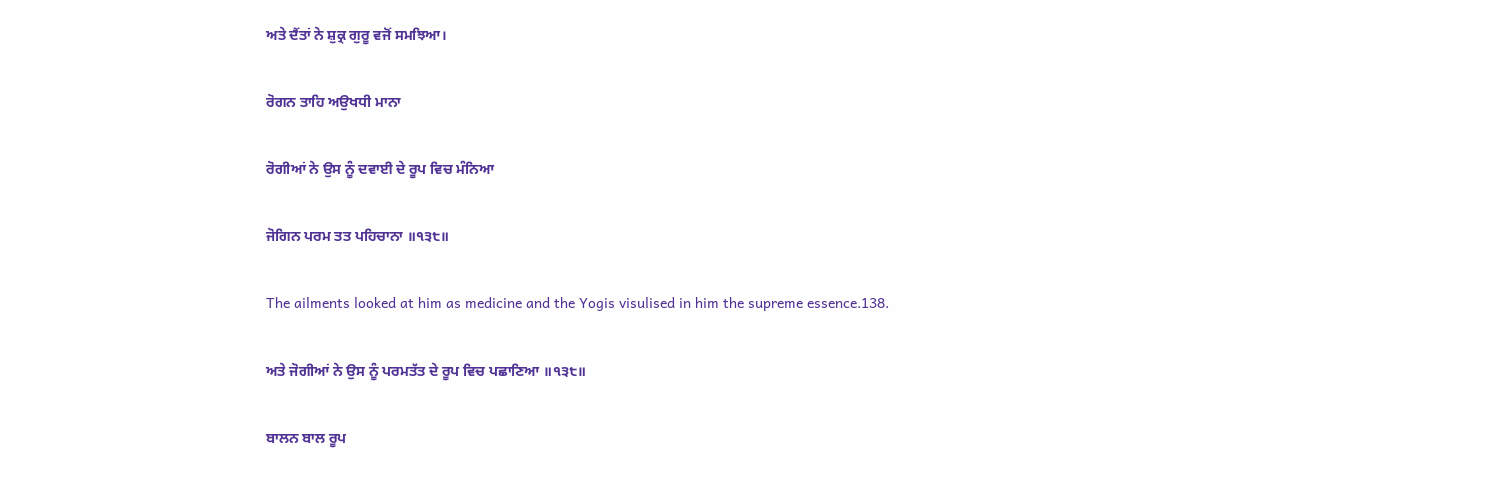ਅਤੇ ਦੈਂਤਾਂ ਨੇ ਸ਼ੁਕ੍ਰ ਗੁਰੂ ਵਜੋਂ ਸਮਝਿਆ।

ਰੋਗਨ ਤਾਹਿ ਅਉਖਧੀ ਮਾਨਾ

ਰੋਗੀਆਂ ਨੇ ਉਸ ਨੂੰ ਦਵਾਈ ਦੇ ਰੂਪ ਵਿਚ ਮੰਨਿਆ

ਜੋਗਿਨ ਪਰਮ ਤਤ ਪਹਿਚਾਨਾ ॥੧੩੮॥

The ailments looked at him as medicine and the Yogis visulised in him the supreme essence.138.

ਅਤੇ ਜੋਗੀਆਂ ਨੇ ਉਸ ਨੂੰ ਪਰਮਤੱਤ ਦੇ ਰੂਪ ਵਿਚ ਪਛਾਣਿਆ ॥੧੩੮॥

ਬਾਲਨ ਬਾਲ ਰੂਪ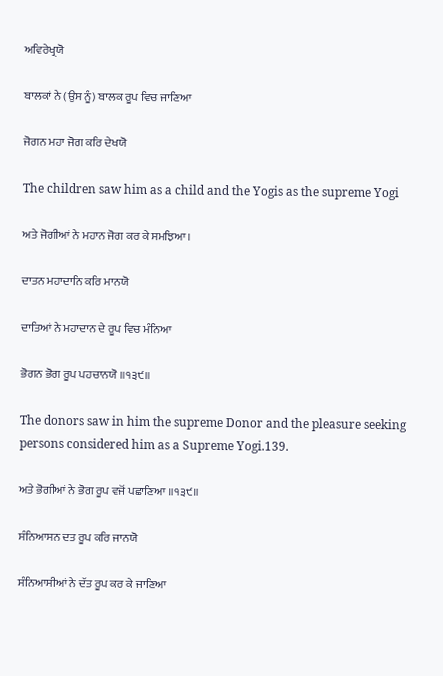ਅਵਿਰੇਖ੍ਰਯੋ

ਬਾਲਕਾਂ ਨੇ (ਉਸ ਨੂੰ) ਬਾਲਕ ਰੂਪ ਵਿਚ ਜਾਣਿਆ

ਜੋਗਨ ਮਹਾ ਜੋਗ ਕਰਿ ਦੇਖਯੋ

The children saw him as a child and the Yogis as the supreme Yogi

ਅਤੇ ਜੋਗੀਆਂ ਨੇ ਮਹਾਨ ਜੋਗ ਕਰ ਕੇ ਸਮਝਿਆ।

ਦਾਤਨ ਮਹਾਦਾਨਿ ਕਰਿ ਮਾਨਯੋ

ਦਾਤਿਆਂ ਨੇ ਮਹਾਦਾਨ ਦੇ ਰੂਪ ਵਿਚ ਮੰਨਿਆ

ਭੋਗਨ ਭੋਗ ਰੂਪ ਪਹਚਾਨਯੋ ॥੧੩੯॥

The donors saw in him the supreme Donor and the pleasure seeking persons considered him as a Supreme Yogi.139.

ਅਤੇ ਭੋਗੀਆਂ ਨੇ ਭੋਗ ਰੂਪ ਵਜੋਂ ਪਛਾਣਿਆ ॥੧੩੯॥

ਸੰਨਿਆਸਨ ਦਤ ਰੂਪ ਕਰਿ ਜਾਨਯੋ

ਸੰਨਿਆਸੀਆਂ ਨੇ ਦੱਤ ਰੂਪ ਕਰ ਕੇ ਜਾਣਿਆ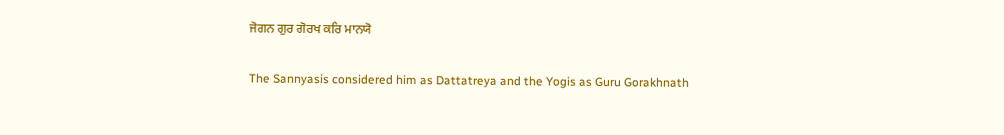ਜੋਗਨ ਗੁਰ ਗੋਰਖ ਕਰਿ ਮਾਨਯੋ

The Sannyasis considered him as Dattatreya and the Yogis as Guru Gorakhnath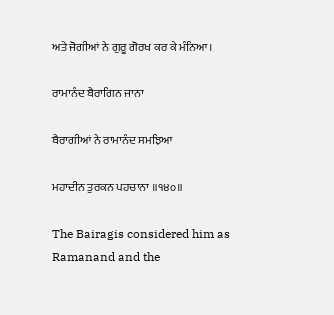ਅਤੇ ਜੋਗੀਆਂ ਨੇ ਗੁਰੂ ਗੋਰਖ ਕਰ ਕੇ ਮੰਨਿਆ।

ਰਾਮਾਨੰਦ ਬੈਰਾਗਿਨ ਜਾਨਾ

ਬੈਰਾਗੀਆਂ ਨੇ ਰਾਮਾਨੰਦ ਸਮਝਿਆ

ਮਹਾਦੀਨ ਤੁਰਕਨ ਪਹਚਾਨਾ ॥੧੪੦॥

The Bairagis considered him as Ramanand and the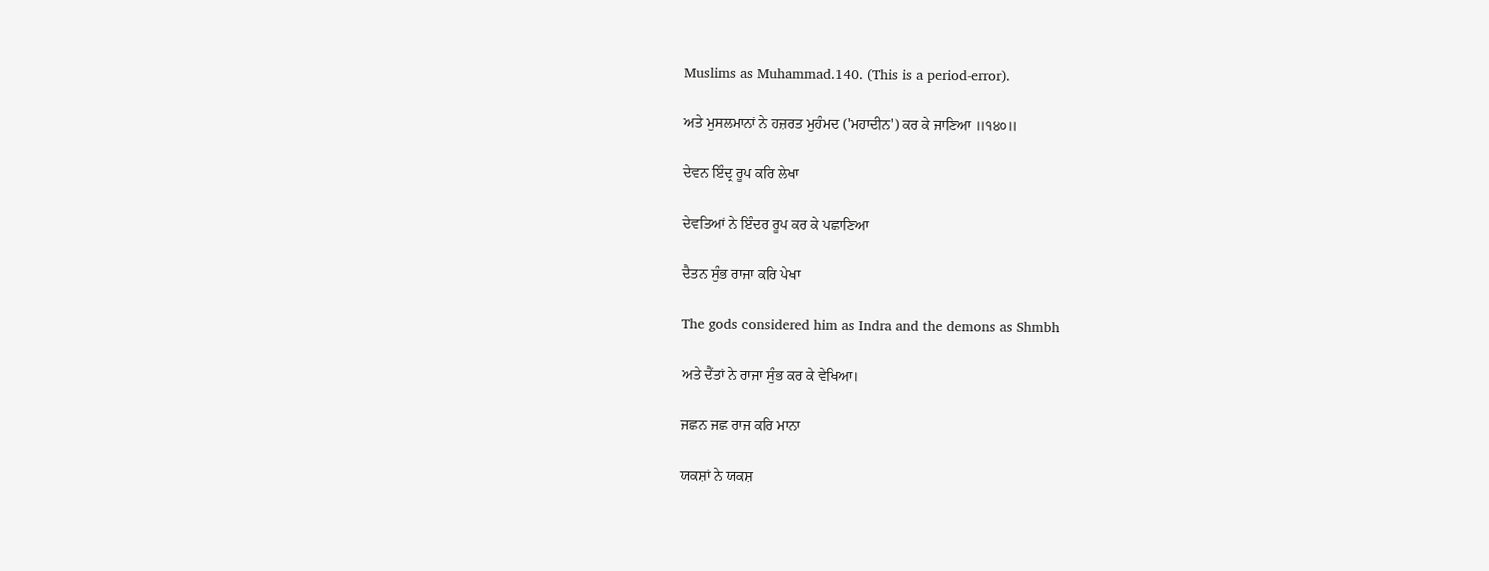Muslims as Muhammad.140. (This is a period-error).

ਅਤੇ ਮੁਸਲਮਾਨਾਂ ਨੇ ਹਜ਼ਰਤ ਮੁਹੰਮਦ ('ਮਹਾਦੀਨ') ਕਰ ਕੇ ਜਾਣਿਆ ॥੧੪੦॥

ਦੇਵਨ ਇੰਦ੍ਰ ਰੂਪ ਕਰਿ ਲੇਖਾ

ਦੇਵਤਿਆਂ ਨੇ ਇੰਦਰ ਰੂਪ ਕਰ ਕੇ ਪਛਾਣਿਆ

ਦੈਤਨ ਸੁੰਭ ਰਾਜਾ ਕਰਿ ਪੇਖਾ

The gods considered him as Indra and the demons as Shmbh

ਅਤੇ ਦੈਂਤਾਂ ਨੇ ਰਾਜਾ ਸੁੰਭ ਕਰ ਕੇ ਵੇਖਿਆ।

ਜਛਨ ਜਛ ਰਾਜ ਕਰਿ ਮਾਨਾ

ਯਕਸ਼ਾਂ ਨੇ ਯਕਸ਼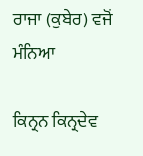ਰਾਜਾ (ਕੁਬੇਰ) ਵਜੋਂ ਮੰਨਿਆ

ਕਿਨ੍ਰਨ ਕਿਨ੍ਰਦੇਵ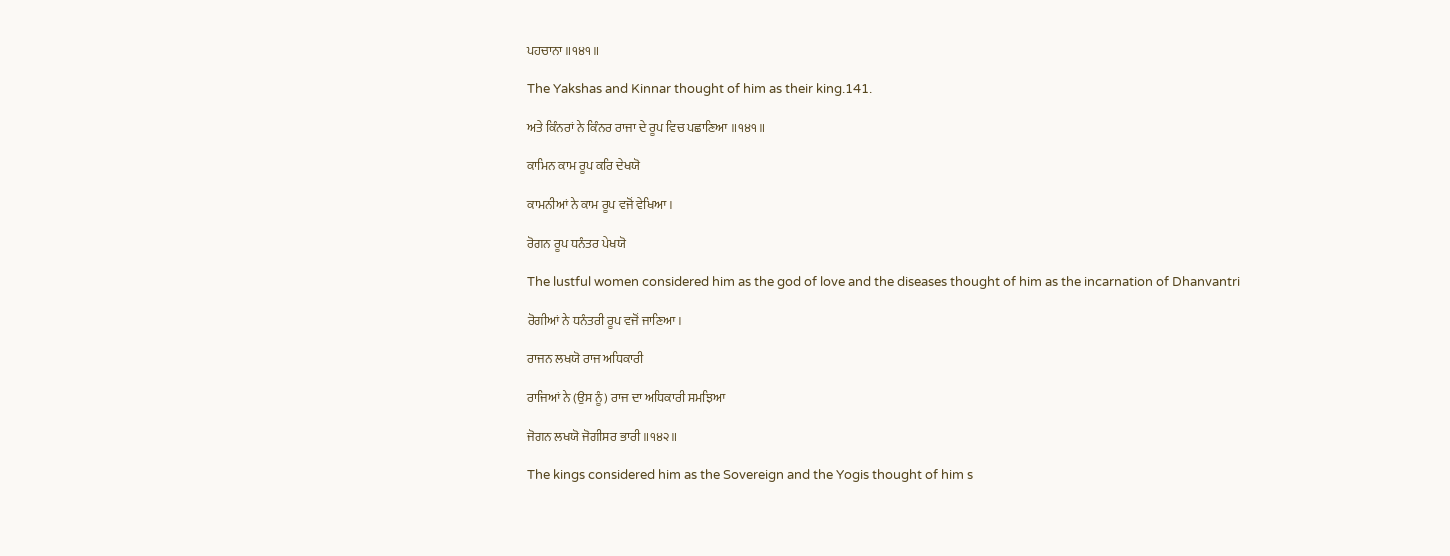ਪਹਚਾਨਾ ॥੧੪੧॥

The Yakshas and Kinnar thought of him as their king.141.

ਅਤੇ ਕਿੰਨਰਾਂ ਨੇ ਕਿੰਨਰ ਰਾਜਾ ਦੇ ਰੂਪ ਵਿਚ ਪਛਾਣਿਆ ॥੧੪੧॥

ਕਾਮਿਨ ਕਾਮ ਰੂਪ ਕਰਿ ਦੇਖਯੋ

ਕਾਮਨੀਆਂ ਨੇ ਕਾਮ ਰੂਪ ਵਜੋਂ ਵੇਖਿਆ।

ਰੋਗਨ ਰੂਪ ਧਨੰਤਰ ਪੇਖਯੋ

The lustful women considered him as the god of love and the diseases thought of him as the incarnation of Dhanvantri

ਰੋਗੀਆਂ ਨੇ ਧਨੰਤਰੀ ਰੂਪ ਵਜੋਂ ਜਾਣਿਆ।

ਰਾਜਨ ਲਖਯੋ ਰਾਜ ਅਧਿਕਾਰੀ

ਰਾਜਿਆਂ ਨੇ (ਉਸ ਨੂੰ) ਰਾਜ ਦਾ ਅਧਿਕਾਰੀ ਸਮਝਿਆ

ਜੋਗਨ ਲਖਯੋ ਜੋਗੀਸਰ ਭਾਰੀ ॥੧੪੨॥

The kings considered him as the Sovereign and the Yogis thought of him s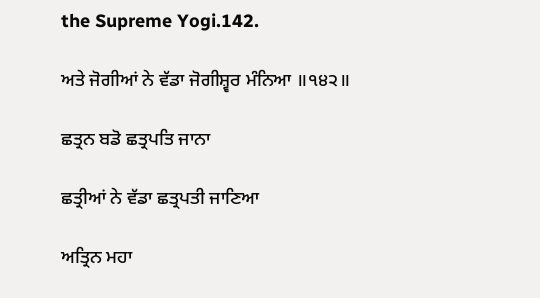the Supreme Yogi.142.

ਅਤੇ ਜੋਗੀਆਂ ਨੇ ਵੱਡਾ ਜੋਗੀਸ਼੍ਵਰ ਮੰਨਿਆ ॥੧੪੨॥

ਛਤ੍ਰਨ ਬਡੋ ਛਤ੍ਰਪਤਿ ਜਾਨਾ

ਛਤ੍ਰੀਆਂ ਨੇ ਵੱਡਾ ਛਤ੍ਰਪਤੀ ਜਾਣਿਆ

ਅਤ੍ਰਿਨ ਮਹਾ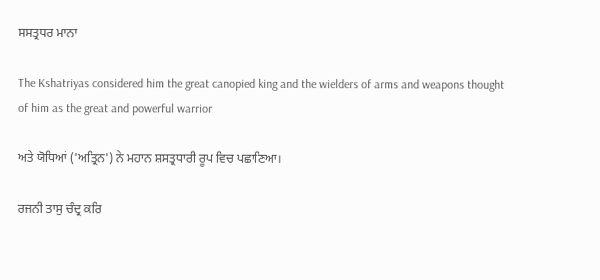ਸਸਤ੍ਰਧਰ ਮਾਨਾ

The Kshatriyas considered him the great canopied king and the wielders of arms and weapons thought of him as the great and powerful warrior

ਅਤੇ ਯੋਧਿਆਂ ('ਅਤ੍ਰਿਨ') ਨੇ ਮਹਾਨ ਸ਼ਸਤ੍ਰਧਾਰੀ ਰੂਪ ਵਿਚ ਪਛਾਣਿਆ।

ਰਜਨੀ ਤਾਸੁ ਚੰਦ੍ਰ ਕਰਿ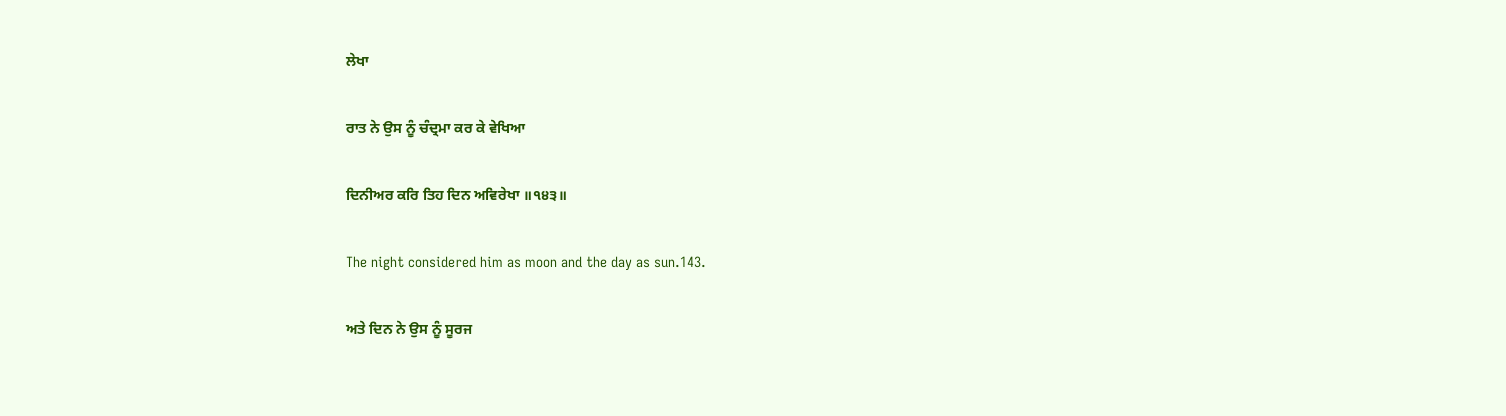ਲੇਖਾ

ਰਾਤ ਨੇ ਉਸ ਨੂੰ ਚੰਦ੍ਰਮਾ ਕਰ ਕੇ ਵੇਖਿਆ

ਦਿਨੀਅਰ ਕਰਿ ਤਿਹ ਦਿਨ ਅਵਿਰੇਖਾ ॥੧੪੩॥

The night considered him as moon and the day as sun.143.

ਅਤੇ ਦਿਨ ਨੇ ਉਸ ਨੂੰ ਸੂਰਜ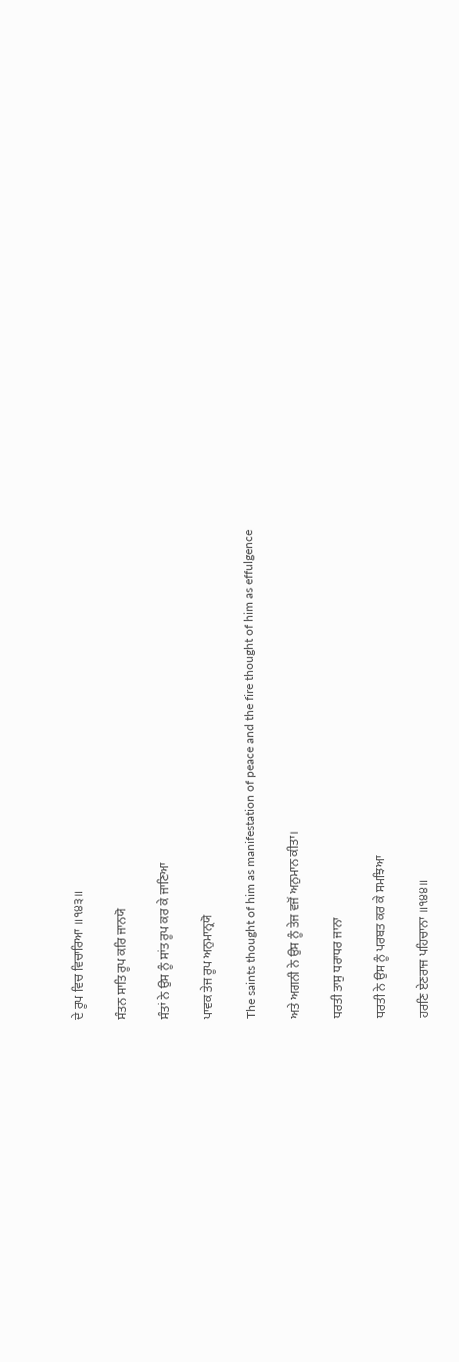ਦੇ ਰੂਪ ਵਿਚ ਵਿਚਾਰਿਆ ॥੧੪੩॥

ਸੰਤਨ ਸਾਤਿ ਰੂਪ ਕਰਿ ਜਾਨਯੋ

ਸੰਤਾਂ ਨੇ ਉਸ ਨੂੰ ਸਾਂਤ ਰੂਪ ਕਰ ਕੇ ਜਾਣਿਆ

ਪਾਵਕ ਤੇਜ ਰੂਪ ਅਨੁਮਾਨ੍ਰਯੋ

The saints thought of him as manifestation of peace and the fire thought of him as effulgence

ਅਤੇ ਅਗਨੀ ਨੇ ਉਸ ਨੂੰ ਤੇਜ ਵਜੋਂ ਅਨੁਮਾਨ ਕੀਤਾ।

ਧਰਤੀ ਤਾਸੁ ਧਰਾਧਰ ਜਾਨਾ

ਧਰਤੀ ਨੇ ਉਸ ਨੂੰ ਪਰਬਤ ਕਰ ਕੇ ਸਮਝਿਆ

ਹਰਣਿ ਏਣਰਾਜ ਪਹਿਚਾਨਾ ॥੧੪੪॥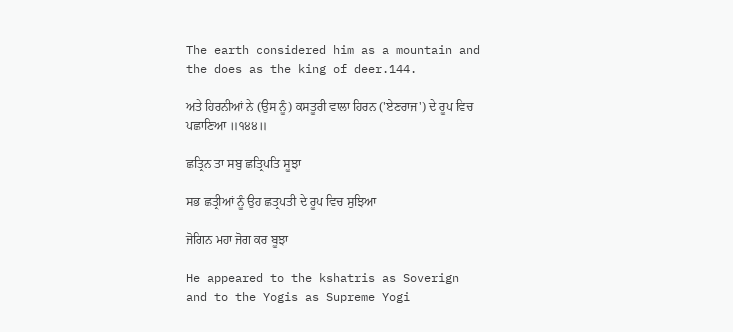The earth considered him as a mountain and the does as the king of deer.144.

ਅਤੇ ਹਿਰਨੀਆਂ ਨੇ (ਉਸ ਨੂੰ) ਕਸਤੂਰੀ ਵਾਲਾ ਹਿਰਨ ('ਏਣਰਾਜ') ਦੇ ਰੂਪ ਵਿਚ ਪਛਾਣਿਆ ॥੧੪੪॥

ਛਤ੍ਰਿਨ ਤਾ ਸਬੁ ਛਤ੍ਰਿਪਤਿ ਸੂਝਾ

ਸਭ ਛਤ੍ਰੀਆਂ ਨੂੰ ਉਹ ਛਤ੍ਰਪਤੀ ਦੇ ਰੂਪ ਵਿਚ ਸੁਝਿਆ

ਜੋਗਿਨ ਮਹਾ ਜੋਗ ਕਰ ਬੂਝਾ

He appeared to the kshatris as Soverign and to the Yogis as Supreme Yogi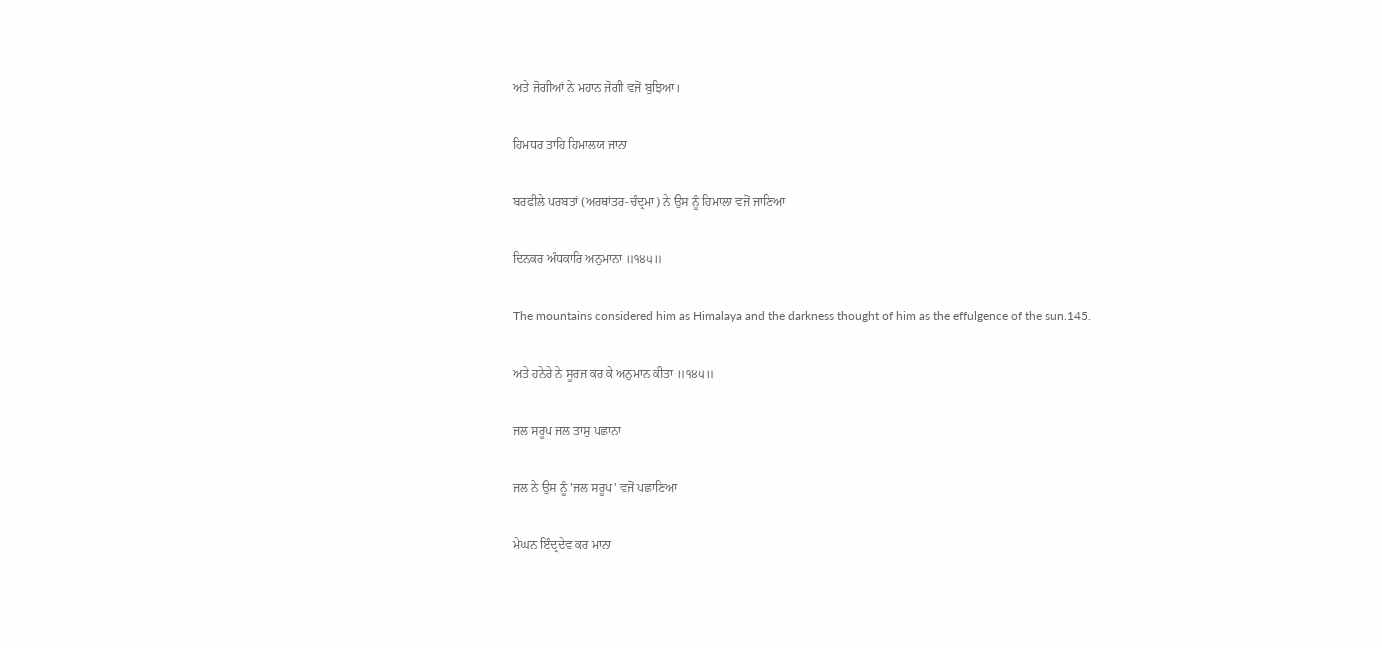ਅਤੇ ਜੋਗੀਆਂ ਨੇ ਮਹਾਨ ਜੋਗੀ ਵਜੋਂ ਬੁਝਿਆ।

ਹਿਮਧਰ ਤਾਹਿ ਹਿਮਾਲਯ ਜਾਨਾ

ਬਰਫੀਲੇ ਪਰਬਤਾਂ (ਅਰਥਾਂਤਰ-ਚੰਦ੍ਰਮਾ) ਨੇ ਉਸ ਨੂੰ ਹਿਮਾਲਾ ਵਜੋਂ ਜਾਣਿਆ

ਦਿਨਕਰ ਅੰਧਕਾਰਿ ਅਨੁਮਾਨਾ ॥੧੪੫॥

The mountains considered him as Himalaya and the darkness thought of him as the effulgence of the sun.145.

ਅਤੇ ਹਨੇਰੇ ਨੇ ਸੂਰਜ ਕਰ ਕੇ ਅਨੁਮਾਨ ਕੀਤਾ ॥੧੪੫॥

ਜਲ ਸਰੂਪ ਜਲ ਤਾਸੁ ਪਛਾਨਾ

ਜਲ ਨੇ ਉਸ ਨੂੰ 'ਜਲ ਸਰੂਪ' ਵਜੋਂ ਪਛਾਣਿਆ

ਮੇਘਨ ਇੰਦ੍ਰਦੇਵ ਕਰ ਮਾਨਾ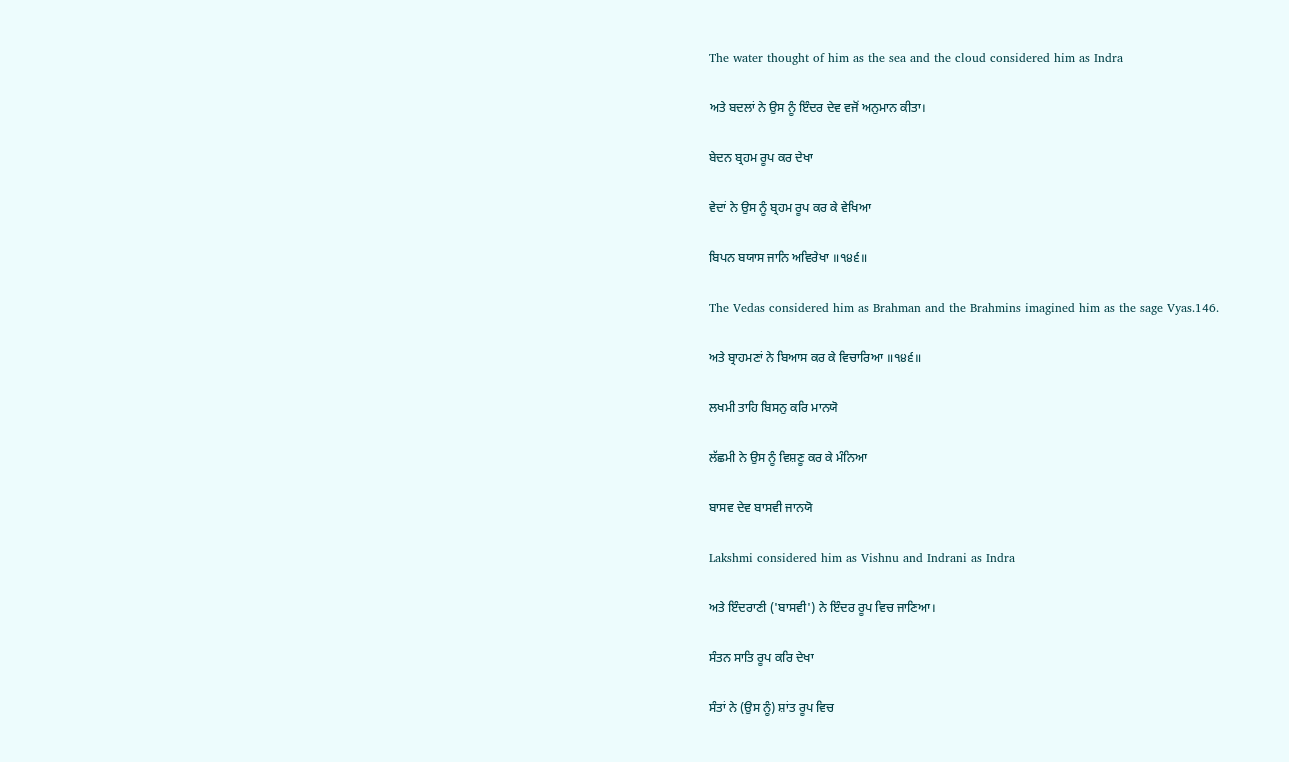The water thought of him as the sea and the cloud considered him as Indra

ਅਤੇ ਬਦਲਾਂ ਨੇ ਉਸ ਨੂੰ ਇੰਦਰ ਦੇਵ ਵਜੋਂ ਅਨੁਮਾਨ ਕੀਤਾ।

ਬੇਦਨ ਬ੍ਰਹਮ ਰੂਪ ਕਰ ਦੇਖਾ

ਵੇਦਾਂ ਨੇ ਉਸ ਨੂੰ ਬ੍ਰਹਮ ਰੂਪ ਕਰ ਕੇ ਵੇਖਿਆ

ਬਿਪਨ ਬਯਾਸ ਜਾਨਿ ਅਵਿਰੇਖਾ ॥੧੪੬॥

The Vedas considered him as Brahman and the Brahmins imagined him as the sage Vyas.146.

ਅਤੇ ਬ੍ਰਾਹਮਣਾਂ ਨੇ ਬਿਆਸ ਕਰ ਕੇ ਵਿਚਾਰਿਆ ॥੧੪੬॥

ਲਖਮੀ ਤਾਹਿ ਬਿਸਨੁ ਕਰਿ ਮਾਨਯੋ

ਲੱਛਮੀ ਨੇ ਉਸ ਨੂੰ ਵਿਸ਼ਣੂ ਕਰ ਕੇ ਮੰਨਿਆ

ਬਾਸਵ ਦੇਵ ਬਾਸਵੀ ਜਾਨਯੋ

Lakshmi considered him as Vishnu and Indrani as Indra

ਅਤੇ ਇੰਦਰਾਣੀ ('ਬਾਸਵੀ') ਨੇ ਇੰਦਰ ਰੂਪ ਵਿਚ ਜਾਣਿਆ।

ਸੰਤਨ ਸਾਤਿ ਰੂਪ ਕਰਿ ਦੇਖਾ

ਸੰਤਾਂ ਨੇ (ਉਸ ਨੂੰ) ਸ਼ਾਂਤ ਰੂਪ ਵਿਚ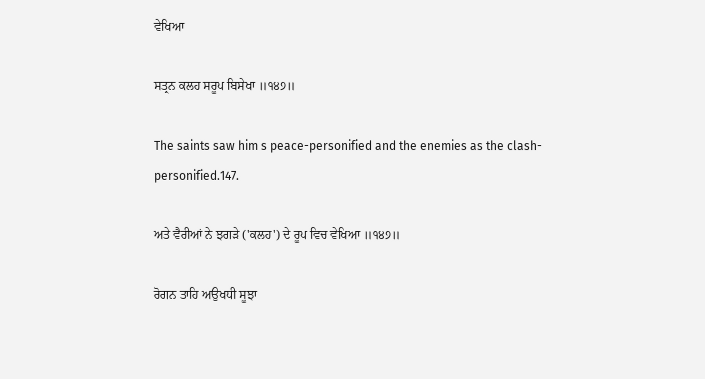ਵੇਖਿਆ

ਸਤ੍ਰਨ ਕਲਹ ਸਰੂਪ ਬਿਸੇਖਾ ॥੧੪੭॥

The saints saw him s peace-personified and the enemies as the clash-personified.147.

ਅਤੇ ਵੈਰੀਆਂ ਨੇ ਝਗੜੇ ('ਕਲਹ') ਦੇ ਰੂਪ ਵਿਚ ਵੇਖਿਆ ॥੧੪੭॥

ਰੋਗਨ ਤਾਹਿ ਅਉਖਧੀ ਸੂਝਾ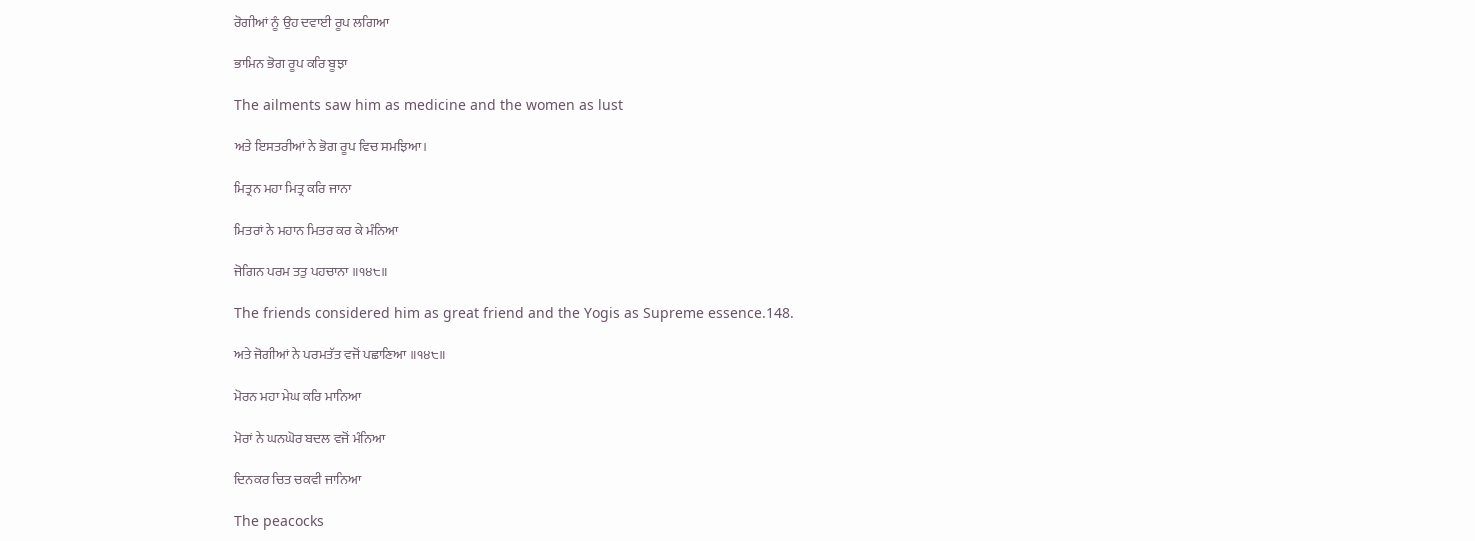ਰੋਗੀਆਂ ਨੂੰ ਉਹ ਦਵਾਈ ਰੂਪ ਲਗਿਆ

ਭਾਮਿਨ ਭੋਗ ਰੂਪ ਕਰਿ ਬੂਝਾ

The ailments saw him as medicine and the women as lust

ਅਤੇ ਇਸਤਰੀਆਂ ਨੇ ਭੋਗ ਰੂਪ ਵਿਚ ਸਮਝਿਆ।

ਮਿਤ੍ਰਨ ਮਹਾ ਮਿਤ੍ਰ ਕਰਿ ਜਾਨਾ

ਮਿਤਰਾਂ ਨੇ ਮਹਾਨ ਮਿਤਰ ਕਰ ਕੇ ਮੰਨਿਆ

ਜੋਗਿਨ ਪਰਮ ਤਤੁ ਪਹਚਾਨਾ ॥੧੪੮॥

The friends considered him as great friend and the Yogis as Supreme essence.148.

ਅਤੇ ਜੋਗੀਆਂ ਨੇ ਪਰਮਤੱਤ ਵਜੋਂ ਪਛਾਣਿਆ ॥੧੪੮॥

ਮੋਰਨ ਮਹਾ ਮੇਘ ਕਰਿ ਮਾਨਿਆ

ਮੋਰਾਂ ਨੇ ਘਨਘੋਰ ਬਦਲ ਵਜੋਂ ਮੰਨਿਆ

ਦਿਨਕਰ ਚਿਤ ਚਕਵੀ ਜਾਨਿਆ

The peacocks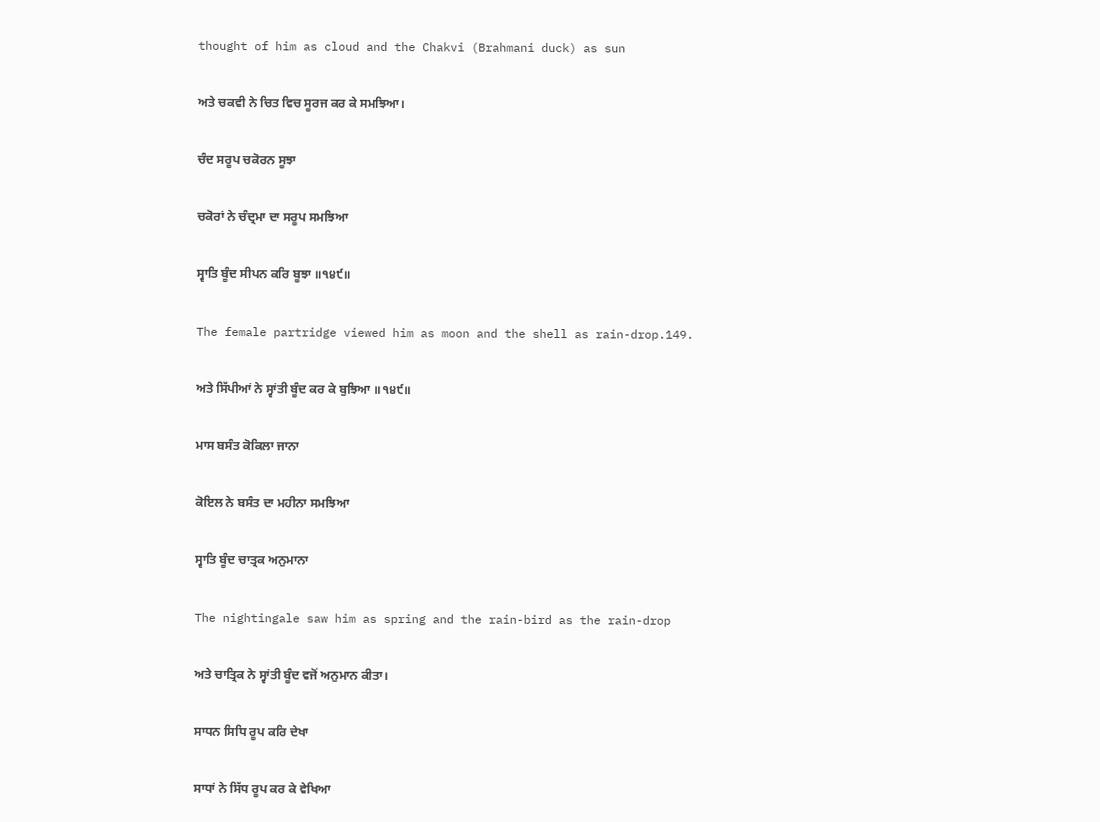thought of him as cloud and the Chakvi (Brahmani duck) as sun

ਅਤੇ ਚਕਵੀ ਨੇ ਚਿਤ ਵਿਚ ਸੂਰਜ ਕਰ ਕੇ ਸਮਝਿਆ।

ਚੰਦ ਸਰੂਪ ਚਕੋਰਨ ਸੂਝਾ

ਚਕੋਰਾਂ ਨੇ ਚੰਦ੍ਰਮਾ ਦਾ ਸਰੂਪ ਸਮਝਿਆ

ਸ੍ਵਾਤਿ ਬੂੰਦ ਸੀਪਨ ਕਰਿ ਬੂਝਾ ॥੧੪੯॥

The female partridge viewed him as moon and the shell as rain-drop.149.

ਅਤੇ ਸਿੱਪੀਆਂ ਨੇ ਸ੍ਵਾਂਤੀ ਬੂੰਦ ਕਰ ਕੇ ਬੁਝਿਆ ॥੧੪੯॥

ਮਾਸ ਬਸੰਤ ਕੋਕਿਲਾ ਜਾਨਾ

ਕੋਇਲ ਨੇ ਬਸੰਤ ਦਾ ਮਹੀਨਾ ਸਮਝਿਆ

ਸ੍ਵਾਤਿ ਬੂੰਦ ਚਾਤ੍ਰਕ ਅਨੁਮਾਨਾ

The nightingale saw him as spring and the rain-bird as the rain-drop

ਅਤੇ ਚਾਤ੍ਰਿਕ ਨੇ ਸ੍ਵਾਂਤੀ ਬੂੰਦ ਵਜੋਂ ਅਨੁਮਾਨ ਕੀਤਾ।

ਸਾਧਨ ਸਿਧਿ ਰੂਪ ਕਰਿ ਦੇਖਾ

ਸਾਧਾਂ ਨੇ ਸਿੱਧ ਰੂਪ ਕਰ ਕੇ ਵੇਖਿਆ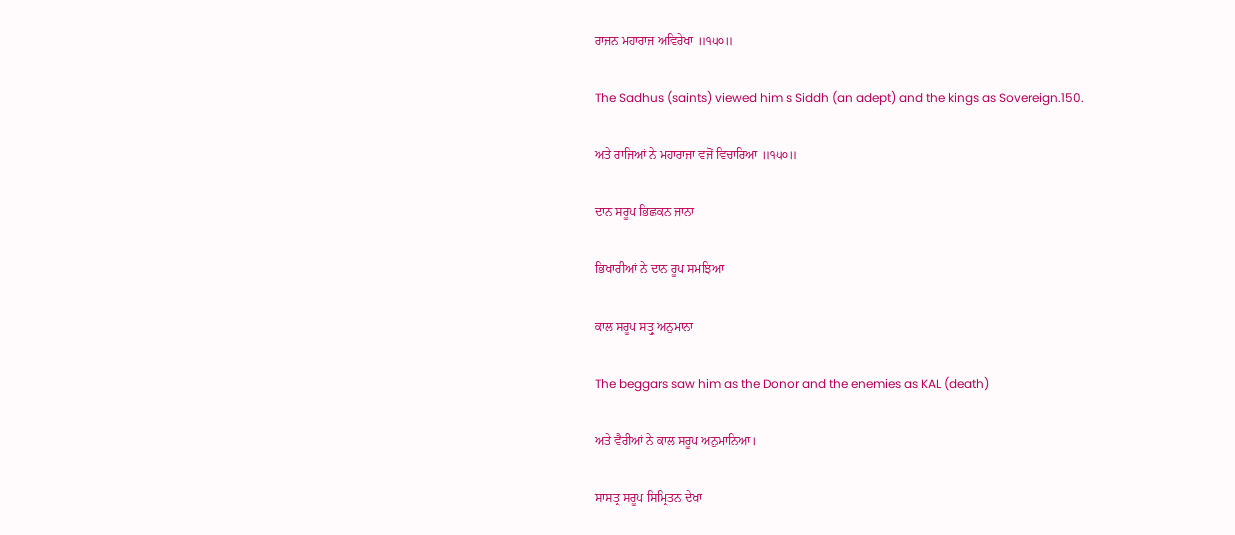ਰਾਜਨ ਮਹਾਰਾਜ ਅਵਿਰੇਖਾ ॥੧੫੦॥

The Sadhus (saints) viewed him s Siddh (an adept) and the kings as Sovereign.150.

ਅਤੇ ਰਾਜਿਆਂ ਨੇ ਮਹਾਰਾਜਾ ਵਜੋਂ ਵਿਚਾਰਿਆ ॥੧੫੦॥

ਦਾਨ ਸਰੂਪ ਭਿਛਕਨ ਜਾਨਾ

ਭਿਖਾਰੀਆਂ ਨੇ ਦਾਨ ਰੂਪ ਸਮਝਿਆ

ਕਾਲ ਸਰੂਪ ਸਤ੍ਰੁ ਅਨੁਮਾਨਾ

The beggars saw him as the Donor and the enemies as KAL (death)

ਅਤੇ ਵੈਰੀਆਂ ਨੇ ਕਾਲ ਸਰੂਪ ਅਨੁਮਾਨਿਆ।

ਸਾਸਤ੍ਰ ਸਰੂਪ ਸਿਮ੍ਰਿਤਨ ਦੇਖਾ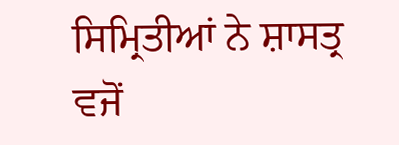ਸਿਮ੍ਰਿਤੀਆਂ ਨੇ ਸ਼ਾਸਤ੍ਰ ਵਜੋਂ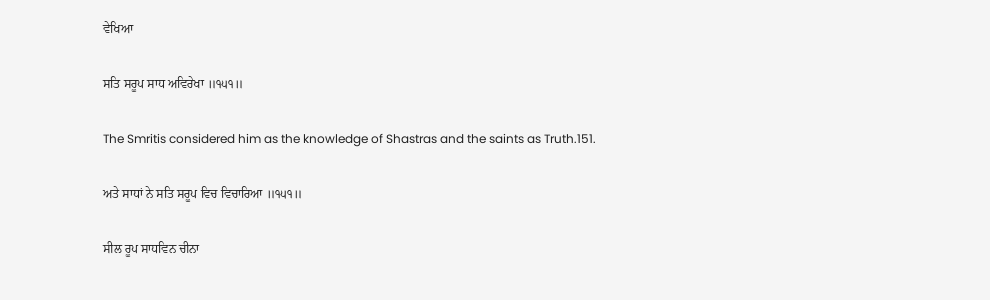ਵੇਖਿਆ

ਸਤਿ ਸਰੂਪ ਸਾਧ ਅਵਿਰੇਖਾ ॥੧੫੧॥

The Smritis considered him as the knowledge of Shastras and the saints as Truth.151.

ਅਤੇ ਸਾਧਾਂ ਨੇ ਸਤਿ ਸਰੂਪ ਵਿਚ ਵਿਚਾਰਿਆ ॥੧੫੧॥

ਸੀਲ ਰੂਪ ਸਾਧਵਿਨ ਚੀਨਾ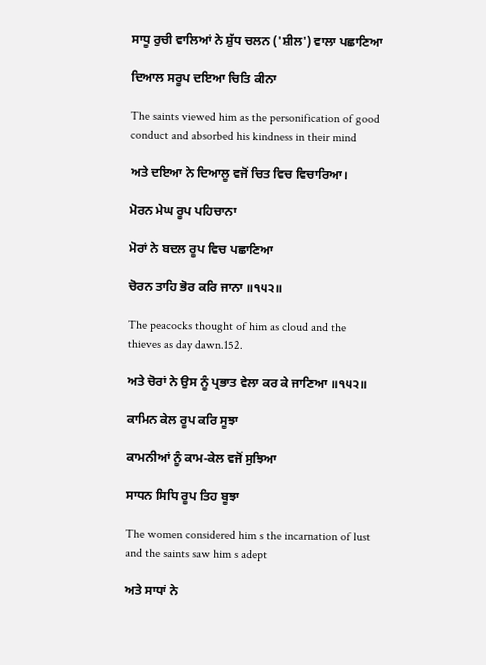ਸਾਧੂ ਰੁਚੀ ਵਾਲਿਆਂ ਨੇ ਸ਼ੁੱਧ ਚਲਨ ('ਸ਼ੀਲ') ਵਾਲਾ ਪਛਾਣਿਆ

ਦਿਆਲ ਸਰੂਪ ਦਇਆ ਚਿਤਿ ਕੀਨਾ

The saints viewed him as the personification of good conduct and absorbed his kindness in their mind

ਅਤੇ ਦਇਆ ਨੇ ਦਿਆਲੂ ਵਜੋਂ ਚਿਤ ਵਿਚ ਵਿਚਾਰਿਆ।

ਮੋਰਨ ਮੇਘ ਰੂਪ ਪਹਿਚਾਨਾ

ਮੋਰਾਂ ਨੇ ਬਦਲ ਰੂਪ ਵਿਚ ਪਛਾਣਿਆ

ਚੋਰਨ ਤਾਹਿ ਭੋਰ ਕਰਿ ਜਾਨਾ ॥੧੫੨॥

The peacocks thought of him as cloud and the thieves as day dawn.152.

ਅਤੇ ਚੋਰਾਂ ਨੇ ਉਸ ਨੂੰ ਪ੍ਰਭਾਤ ਵੇਲਾ ਕਰ ਕੇ ਜਾਣਿਆ ॥੧੫੨॥

ਕਾਮਿਨ ਕੇਲ ਰੂਪ ਕਰਿ ਸੂਝਾ

ਕਾਮਨੀਆਂ ਨੂੰ ਕਾਮ-ਕੇਲ ਵਜੋਂ ਸੁਝਿਆ

ਸਾਧਨ ਸਿਧਿ ਰੂਪ ਤਿਹ ਬੂਝਾ

The women considered him s the incarnation of lust and the saints saw him s adept

ਅਤੇ ਸਾਧਾਂ ਨੇ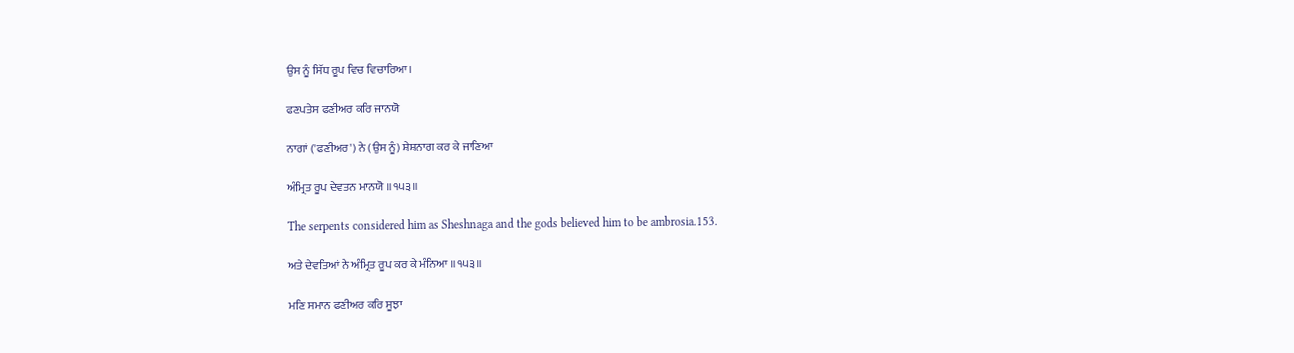ਉਸ ਨੂੰ ਸਿੱਧ ਰੂਪ ਵਿਚ ਵਿਚਾਰਿਆ।

ਫਣਪਤੇਸ ਫਣੀਅਰ ਕਰਿ ਜਾਨਯੋ

ਨਾਗਾਂ ('ਫਣੀਅਰ') ਨੇ (ਉਸ ਨੂੰ) ਸ਼ੇਸ਼ਨਾਗ ਕਰ ਕੇ ਜਾਣਿਆ

ਅੰਮ੍ਰਿਤ ਰੂਪ ਦੇਵਤਨ ਮਾਨਯੋ ॥੧੫੩॥

The serpents considered him as Sheshnaga and the gods believed him to be ambrosia.153.

ਅਤੇ ਦੇਵਤਿਆਂ ਨੇ ਅੰਮ੍ਰਿਤ ਰੂਪ ਕਰ ਕੇ ਮੰਨਿਆ ॥੧੫੩॥

ਮਣਿ ਸਮਾਨ ਫਣੀਅਰ ਕਰਿ ਸੂਝਾ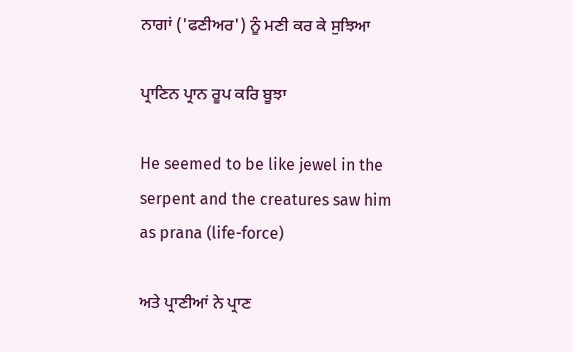ਨਾਗਾਂ ('ਫਣੀਅਰ') ਨੂੰ ਮਣੀ ਕਰ ਕੇ ਸੁਝਿਆ

ਪ੍ਰਾਣਿਨ ਪ੍ਰਾਨ ਰੂਪ ਕਰਿ ਬੂਝਾ

He seemed to be like jewel in the serpent and the creatures saw him as prana (life-force)

ਅਤੇ ਪ੍ਰਾਣੀਆਂ ਨੇ ਪ੍ਰਾਣ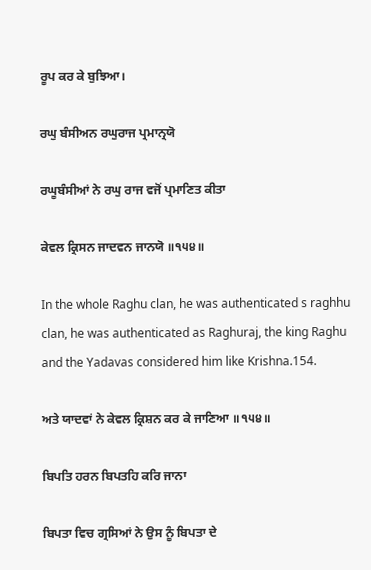ਰੂਪ ਕਰ ਕੇ ਬੁਝਿਆ।

ਰਘੁ ਬੰਸੀਅਨ ਰਘੁਰਾਜ ਪ੍ਰਮਾਨ੍ਰਯੋ

ਰਘੂਬੰਸੀਆਂ ਨੇ ਰਘੁ ਰਾਜ ਵਜੋਂ ਪ੍ਰਮਾਣਿਤ ਕੀਤਾ

ਕੇਵਲ ਕ੍ਰਿਸਨ ਜਾਦਵਨ ਜਾਨਯੋ ॥੧੫੪॥

In the whole Raghu clan, he was authenticated s raghhu clan, he was authenticated as Raghuraj, the king Raghu and the Yadavas considered him like Krishna.154.

ਅਤੇ ਯਾਦਵਾਂ ਨੇ ਕੇਵਲ ਕ੍ਰਿਸ਼ਨ ਕਰ ਕੇ ਜਾਣਿਆ ॥੧੫੪॥

ਬਿਪਤਿ ਹਰਨ ਬਿਪਤਹਿ ਕਰਿ ਜਾਨਾ

ਬਿਪਤਾ ਵਿਚ ਗ੍ਰਸਿਆਂ ਨੇ ਉਸ ਨੂੰ ਬਿਪਤਾ ਦੇ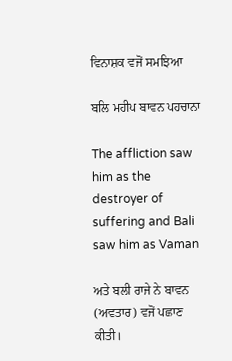ਵਿਨਾਸ਼ਕ ਵਜੋਂ ਸਮਝਿਆ

ਬਲਿ ਮਹੀਪ ਬਾਵਨ ਪਹਚਾਨਾ

The affliction saw him as the destroyer of suffering and Bali saw him as Vaman

ਅਤੇ ਬਲੀ ਰਾਜੇ ਨੇ ਬਾਵਨ (ਅਵਤਾਰ) ਵਜੋਂ ਪਛਾਣ ਕੀਤੀ।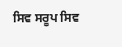ਸਿਵ ਸਰੂਪ ਸਿਵ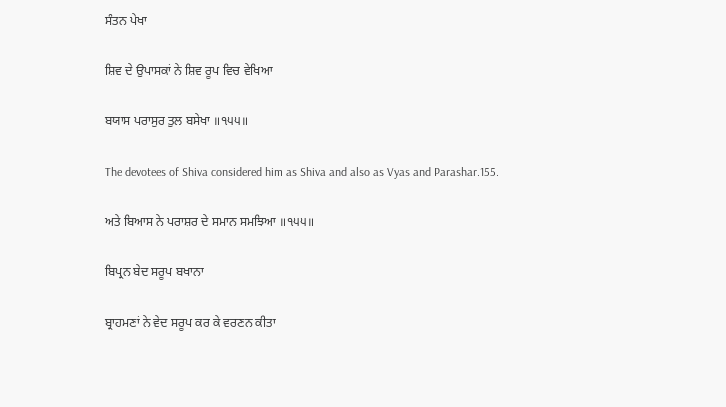ਸੰਤਨ ਪੇਖਾ

ਸ਼ਿਵ ਦੇ ਉਪਾਸਕਾਂ ਨੇ ਸ਼ਿਵ ਰੂਪ ਵਿਚ ਵੇਖਿਆ

ਬਯਾਸ ਪਰਾਸੁਰ ਤੁਲ ਬਸੇਖਾ ॥੧੫੫॥

The devotees of Shiva considered him as Shiva and also as Vyas and Parashar.155.

ਅਤੇ ਬਿਆਸ ਨੇ ਪਰਾਸ਼ਰ ਦੇ ਸਮਾਨ ਸਮਝਿਆ ॥੧੫੫॥

ਬਿਪ੍ਰਨ ਬੇਦ ਸਰੂਪ ਬਖਾਨਾ

ਬ੍ਰਾਹਮਣਾਂ ਨੇ ਵੇਦ ਸਰੂਪ ਕਰ ਕੇ ਵਰਣਨ ਕੀਤਾ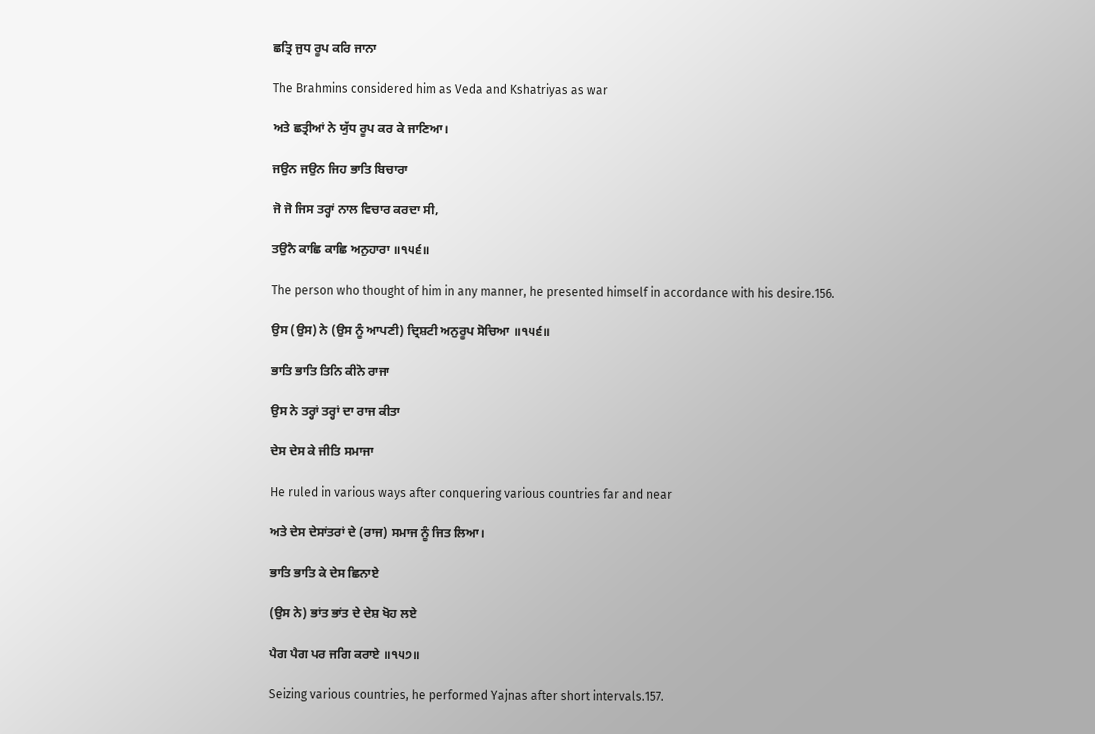ਛਤ੍ਰਿ ਜੁਧ ਰੂਪ ਕਰਿ ਜਾਨਾ

The Brahmins considered him as Veda and Kshatriyas as war

ਅਤੇ ਛਤ੍ਰੀਆਂ ਨੇ ਯੁੱਧ ਰੂਪ ਕਰ ਕੇ ਜਾਣਿਆ।

ਜਉਨ ਜਉਨ ਜਿਹ ਭਾਤਿ ਬਿਚਾਰਾ

ਜੋ ਜੋ ਜਿਸ ਤਰ੍ਹਾਂ ਨਾਲ ਵਿਚਾਰ ਕਰਦਾ ਸੀ,

ਤਉਨੈ ਕਾਛਿ ਕਾਛਿ ਅਨੁਹਾਰਾ ॥੧੫੬॥

The person who thought of him in any manner, he presented himself in accordance with his desire.156.

ਉਸ (ਉਸ) ਨੇ (ਉਸ ਨੂੰ ਆਪਣੀ) ਦ੍ਰਿਸ਼ਟੀ ਅਨੁਰੂਪ ਸੋਚਿਆ ॥੧੫੬॥

ਭਾਤਿ ਭਾਤਿ ਤਿਨਿ ਕੀਨੋ ਰਾਜਾ

ਉਸ ਨੇ ਤਰ੍ਹਾਂ ਤਰ੍ਹਾਂ ਦਾ ਰਾਜ ਕੀਤਾ

ਦੇਸ ਦੇਸ ਕੇ ਜੀਤਿ ਸਮਾਜਾ

He ruled in various ways after conquering various countries far and near

ਅਤੇ ਦੇਸ ਦੇਸਾਂਤਰਾਂ ਦੇ (ਰਾਜ) ਸਮਾਜ ਨੂੰ ਜਿਤ ਲਿਆ।

ਭਾਤਿ ਭਾਤਿ ਕੇ ਦੇਸ ਛਿਨਾਏ

(ਉਸ ਨੇ) ਭਾਂਤ ਭਾਂਤ ਦੇ ਦੇਸ਼ ਖੋਹ ਲਏ

ਪੈਗ ਪੈਗ ਪਰ ਜਗਿ ਕਰਾਏ ॥੧੫੭॥

Seizing various countries, he performed Yajnas after short intervals.157.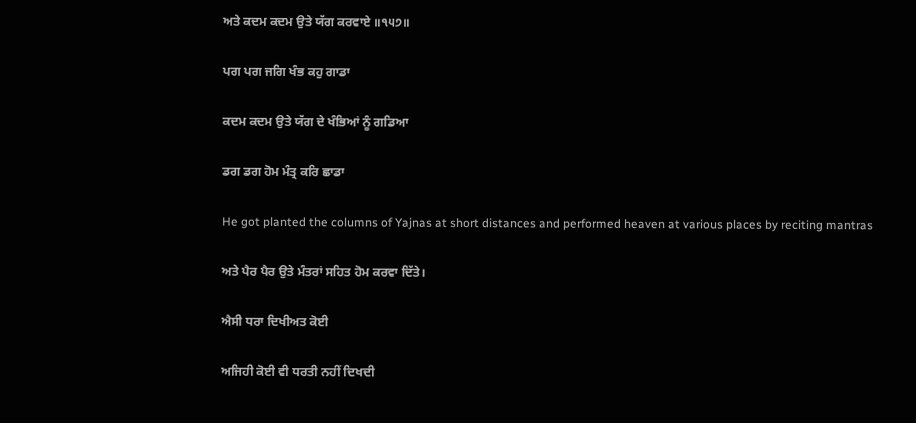ਅਤੇ ਕਦਮ ਕਦਮ ਉਤੇ ਯੱਗ ਕਰਵਾਏ ॥੧੫੭॥

ਪਗ ਪਗ ਜਗਿ ਖੰਭ ਕਹੁ ਗਾਡਾ

ਕਦਮ ਕਦਮ ਉਤੇ ਯੱਗ ਦੇ ਖੰਭਿਆਂ ਨੂੰ ਗਡਿਆ

ਡਗ ਡਗ ਹੋਮ ਮੰਤ੍ਰ ਕਰਿ ਛਾਡਾ

He got planted the columns of Yajnas at short distances and performed heaven at various places by reciting mantras

ਅਤੇ ਪੈਰ ਪੈਰ ਉਤੇ ਮੰਤਰਾਂ ਸਹਿਤ ਹੋਮ ਕਰਵਾ ਦਿੱਤੇ।

ਐਸੀ ਧਰਾ ਦਿਖੀਅਤ ਕੋਈ

ਅਜਿਹੀ ਕੋਈ ਵੀ ਧਰਤੀ ਨਹੀਂ ਦਿਖਦੀ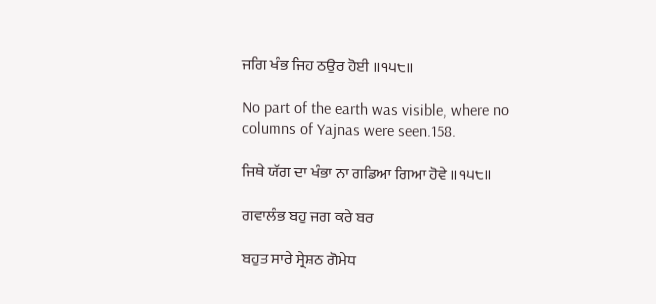ਜਗਿ ਖੰਭ ਜਿਹ ਠਉਰ ਹੋਈ ॥੧੫੮॥

No part of the earth was visible, where no columns of Yajnas were seen.158.

ਜਿਥੇ ਯੱਗ ਦਾ ਖੰਭਾ ਨਾ ਗਡਿਆ ਗਿਆ ਹੋਵੇ ॥੧੫੮॥

ਗਵਾਲੰਭ ਬਹੁ ਜਗ ਕਰੇ ਬਰ

ਬਹੁਤ ਸਾਰੇ ਸ੍ਰੇਸ਼ਠ ਗੋਮੇਧ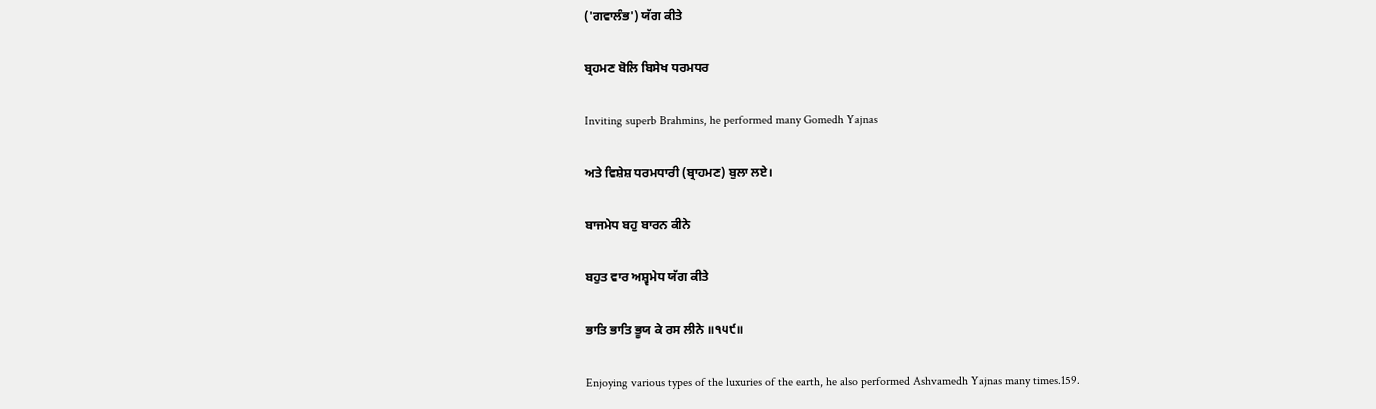('ਗਵਾਲੰਭ') ਯੱਗ ਕੀਤੇ

ਬ੍ਰਹਮਣ ਬੋਲਿ ਬਿਸੇਖ ਧਰਮਧਰ

Inviting superb Brahmins, he performed many Gomedh Yajnas

ਅਤੇ ਵਿਸ਼ੇਸ਼ ਧਰਮਧਾਰੀ (ਬ੍ਰਾਹਮਣ) ਬੁਲਾ ਲਏ।

ਬਾਜਮੇਧ ਬਹੁ ਬਾਰਨ ਕੀਨੇ

ਬਹੁਤ ਵਾਰ ਅਸ਼੍ਵਮੇਧ ਯੱਗ ਕੀਤੇ

ਭਾਤਿ ਭਾਤਿ ਭੂਯ ਕੇ ਰਸ ਲੀਨੇ ॥੧੫੯॥

Enjoying various types of the luxuries of the earth, he also performed Ashvamedh Yajnas many times.159.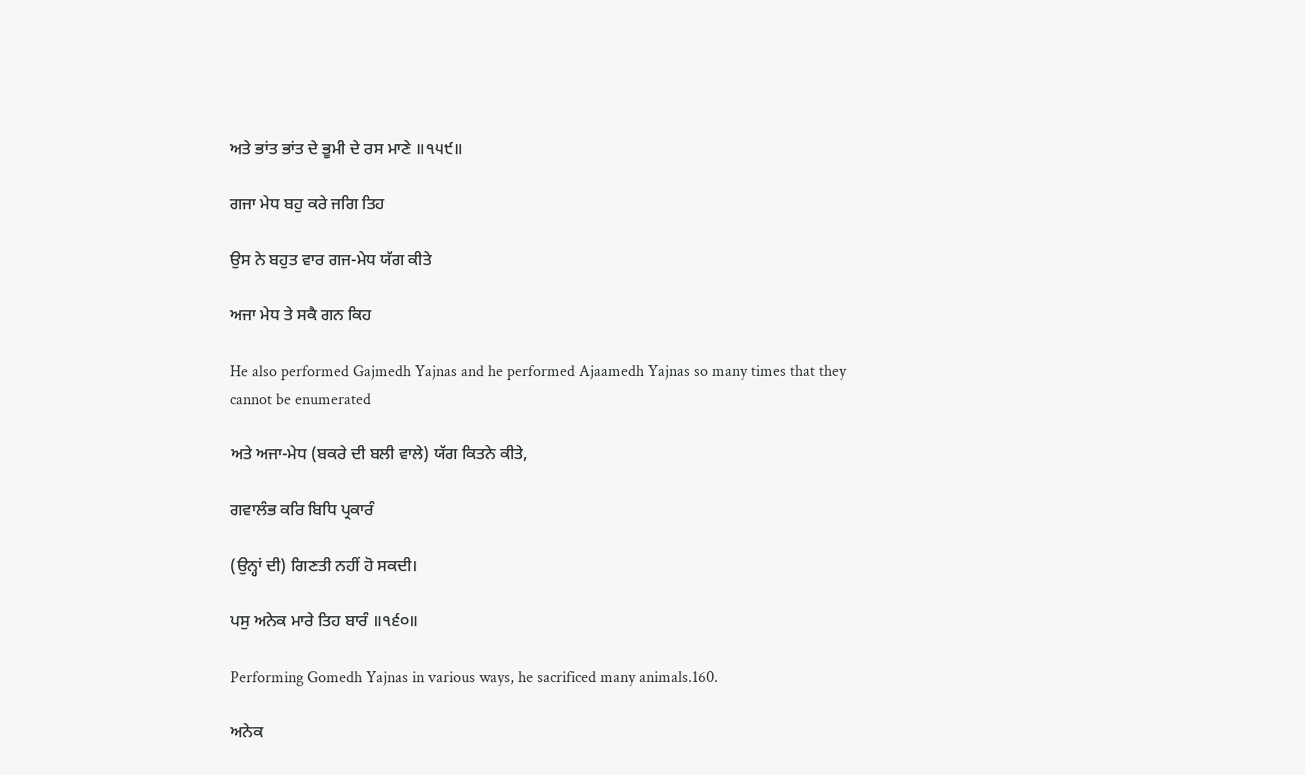ਅਤੇ ਭਾਂਤ ਭਾਂਤ ਦੇ ਭੂਮੀ ਦੇ ਰਸ ਮਾਣੇ ॥੧੫੯॥

ਗਜਾ ਮੇਧ ਬਹੁ ਕਰੇ ਜਗਿ ਤਿਹ

ਉਸ ਨੇ ਬਹੁਤ ਵਾਰ ਗਜ-ਮੇਧ ਯੱਗ ਕੀਤੇ

ਅਜਾ ਮੇਧ ਤੇ ਸਕੈ ਗਨ ਕਿਹ

He also performed Gajmedh Yajnas and he performed Ajaamedh Yajnas so many times that they cannot be enumerated

ਅਤੇ ਅਜਾ-ਮੇਧ (ਬਕਰੇ ਦੀ ਬਲੀ ਵਾਲੇ) ਯੱਗ ਕਿਤਨੇ ਕੀਤੇ,

ਗਵਾਲੰਭ ਕਰਿ ਬਿਧਿ ਪ੍ਰਕਾਰੰ

(ਉਨ੍ਹਾਂ ਦੀ) ਗਿਣਤੀ ਨਹੀਂ ਹੋ ਸਕਦੀ।

ਪਸੁ ਅਨੇਕ ਮਾਰੇ ਤਿਹ ਬਾਰੰ ॥੧੬੦॥

Performing Gomedh Yajnas in various ways, he sacrificed many animals.160.

ਅਨੇਕ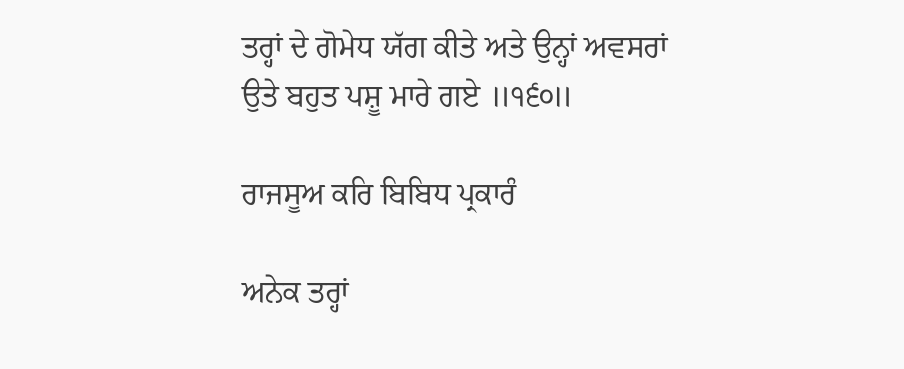ਤਰ੍ਹਾਂ ਦੇ ਗੋਮੇਧ ਯੱਗ ਕੀਤੇ ਅਤੇ ਉਨ੍ਹਾਂ ਅਵਸਰਾਂ ਉਤੇ ਬਹੁਤ ਪਸ਼ੂ ਮਾਰੇ ਗਏ ॥੧੬੦॥

ਰਾਜਸੂਅ ਕਰਿ ਬਿਬਿਧ ਪ੍ਰਕਾਰੰ

ਅਨੇਕ ਤਰ੍ਹਾਂ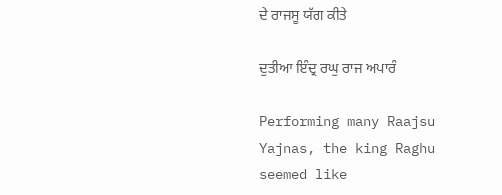ਦੇ ਰਾਜਸੂ ਯੱਗ ਕੀਤੇ

ਦੁਤੀਆ ਇੰਦ੍ਰ ਰਘੁ ਰਾਜ ਅਪਾਰੰ

Performing many Raajsu Yajnas, the king Raghu seemed like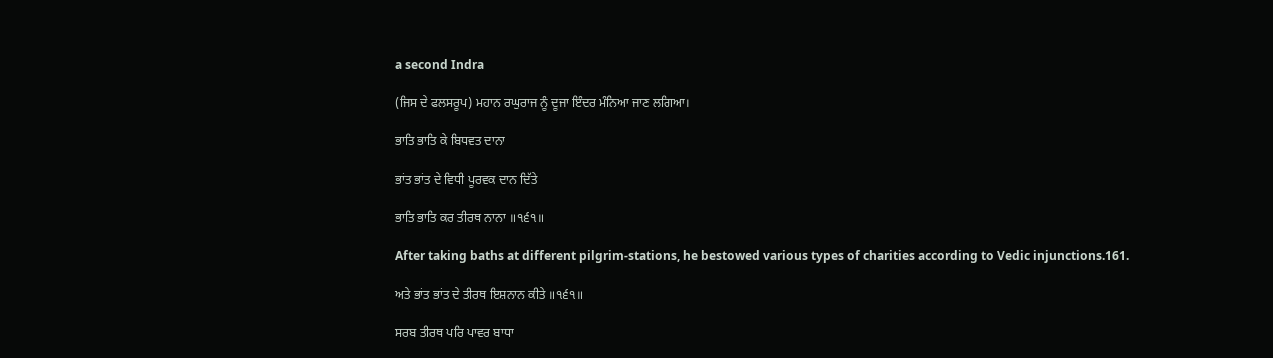a second Indra

(ਜਿਸ ਦੇ ਫਲਸਰੂਪ) ਮਹਾਨ ਰਘੁਰਾਜ ਨੂੰ ਦੂਜਾ ਇੰਦਰ ਮੰਨਿਆ ਜਾਣ ਲਗਿਆ।

ਭਾਤਿ ਭਾਤਿ ਕੇ ਬਿਧਵਤ ਦਾਨਾ

ਭਾਂਤ ਭਾਂਤ ਦੇ ਵਿਧੀ ਪੂਰਵਕ ਦਾਨ ਦਿੱਤੇ

ਭਾਤਿ ਭਾਤਿ ਕਰ ਤੀਰਥ ਨਾਨਾ ॥੧੬੧॥

After taking baths at different pilgrim-stations, he bestowed various types of charities according to Vedic injunctions.161.

ਅਤੇ ਭਾਂਤ ਭਾਂਤ ਦੇ ਤੀਰਥ ਇਸ਼ਨਾਨ ਕੀਤੇ ॥੧੬੧॥

ਸਰਬ ਤੀਰਥ ਪਰਿ ਪਾਵਰ ਬਾਧਾ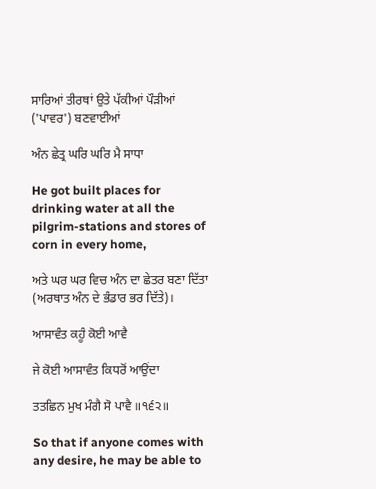ਸਾਰਿਆਂ ਤੀਰਥਾਂ ਉਤੇ ਪੱਕੀਆਂ ਪੌੜੀਆਂ ('ਪਾਵਰ') ਬਣਵਾਈਆਂ

ਅੰਨ ਛੇਤ੍ਰ ਘਰਿ ਘਰਿ ਮੈ ਸਾਧਾ

He got built places for drinking water at all the pilgrim-stations and stores of corn in every home,

ਅਤੇ ਘਰ ਘਰ ਵਿਚ ਅੰਨ ਦਾ ਛੇਤਰ ਬਣਾ ਦਿੱਤਾ (ਅਰਥਾਤ ਅੰਨ ਦੇ ਭੰਡਾਰ ਭਰ ਦਿੱਤੇ)।

ਆਸਾਵੰਤ ਕਹੂੰ ਕੋਈ ਆਵੈ

ਜੇ ਕੋਈ ਆਸਾਵੰਤ ਕਿਧਰੋਂ ਆਉਂਦਾ

ਤਤਛਿਨ ਮੁਖ ਮੰਗੈ ਸੋ ਪਾਵੈ ॥੧੬੨॥

So that if anyone comes with any desire, he may be able to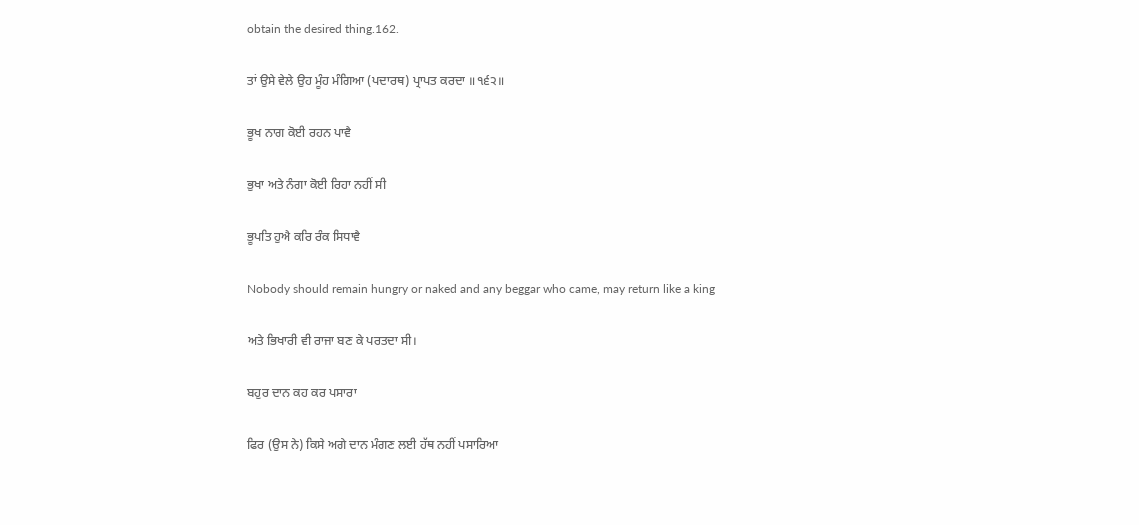obtain the desired thing.162.

ਤਾਂ ਉਸੇ ਵੇਲੇ ਉਹ ਮੂੰਹ ਮੰਗਿਆ (ਪਦਾਰਥ) ਪ੍ਰਾਪਤ ਕਰਦਾ ॥੧੬੨॥

ਭੂਖ ਨਾਗ ਕੋਈ ਰਹਨ ਪਾਵੈ

ਭੁਖਾ ਅਤੇ ਨੰਗਾ ਕੋਈ ਰਿਹਾ ਨਹੀਂ ਸੀ

ਭੂਪਤਿ ਹੁਐ ਕਰਿ ਰੰਕ ਸਿਧਾਵੈ

Nobody should remain hungry or naked and any beggar who came, may return like a king

ਅਤੇ ਭਿਖਾਰੀ ਵੀ ਰਾਜਾ ਬਣ ਕੇ ਪਰਤਦਾ ਸੀ।

ਬਹੁਰ ਦਾਨ ਕਹ ਕਰ ਪਸਾਰਾ

ਫਿਰ (ਉਸ ਨੇ) ਕਿਸੇ ਅਗੇ ਦਾਨ ਮੰਗਣ ਲਈ ਹੱਥ ਨਹੀਂ ਪਸਾਰਿਆ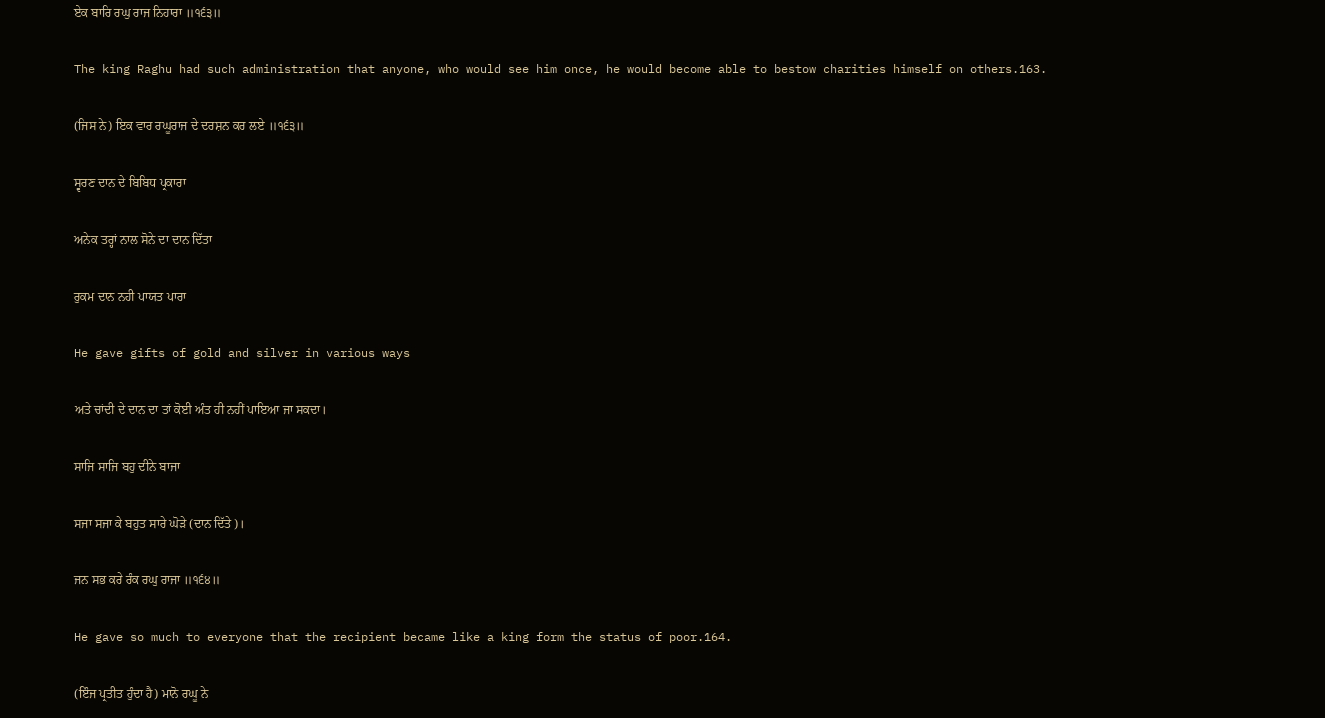ਏਕ ਬਾਰਿ ਰਘੁ ਰਾਜ ਨਿਹਾਰਾ ॥੧੬੩॥

The king Raghu had such administration that anyone, who would see him once, he would become able to bestow charities himself on others.163.

(ਜਿਸ ਨੇ) ਇਕ ਵਾਰ ਰਘੂਰਾਜ ਦੇ ਦਰਸ਼ਨ ਕਰ ਲਏ ॥੧੬੩॥

ਸ੍ਵਰਣ ਦਾਨ ਦੇ ਬਿਬਿਧ ਪ੍ਰਕਾਰਾ

ਅਨੇਕ ਤਰ੍ਹਾਂ ਨਾਲ ਸੋਨੇ ਦਾ ਦਾਨ ਦਿੱਤਾ

ਰੁਕਮ ਦਾਨ ਨਹੀ ਪਾਯਤ ਪਾਰਾ

He gave gifts of gold and silver in various ways

ਅਤੇ ਚਾਂਦੀ ਦੇ ਦਾਨ ਦਾ ਤਾਂ ਕੋਈ ਅੰਤ ਹੀ ਨਹੀਂ ਪਾਇਆ ਜਾ ਸਕਦਾ।

ਸਾਜਿ ਸਾਜਿ ਬਹੁ ਦੀਨੇ ਬਾਜਾ

ਸਜਾ ਸਜਾ ਕੇ ਬਹੁਤ ਸਾਰੇ ਘੋੜੇ (ਦਾਨ ਦਿੱਤੇ)।

ਜਨ ਸਭ ਕਰੇ ਰੰਕ ਰਘੁ ਰਾਜਾ ॥੧੬੪॥

He gave so much to everyone that the recipient became like a king form the status of poor.164.

(ਇੰਜ ਪ੍ਰਤੀਤ ਹੁੰਦਾ ਹੈ) ਮਾਨੋ ਰਘੂ ਨੇ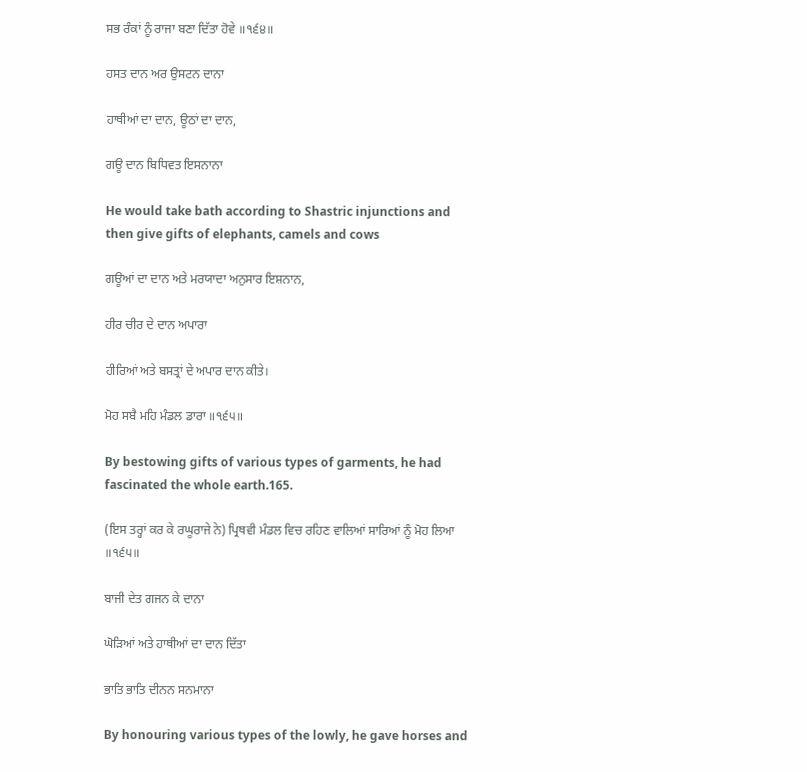ਸਭ ਰੰਕਾਂ ਨੂੰ ਰਾਜਾ ਬਣਾ ਦਿੱਤਾ ਹੋਵੇ ॥੧੬੪॥

ਹਸਤ ਦਾਨ ਅਰ ਉਸਟਨ ਦਾਨਾ

ਹਾਥੀਆਂ ਦਾ ਦਾਨ, ਊਠਾਂ ਦਾ ਦਾਨ,

ਗਊ ਦਾਨ ਬਿਧਿਵਤ ਇਸਨਾਨਾ

He would take bath according to Shastric injunctions and then give gifts of elephants, camels and cows

ਗਊਆਂ ਦਾ ਦਾਨ ਅਤੇ ਮਰਯਾਦਾ ਅਨੁਸਾਰ ਇਸ਼ਨਾਨ,

ਹੀਰ ਚੀਰ ਦੇ ਦਾਨ ਅਪਾਰਾ

ਹੀਰਿਆਂ ਅਤੇ ਬਸਤ੍ਰਾਂ ਦੇ ਅਪਾਰ ਦਾਨ ਕੀਤੇ।

ਮੋਹ ਸਬੈ ਮਹਿ ਮੰਡਲ ਡਾਰਾ ॥੧੬੫॥

By bestowing gifts of various types of garments, he had fascinated the whole earth.165.

(ਇਸ ਤਰ੍ਹਾਂ ਕਰ ਕੇ ਰਘੂਰਾਜੇ ਨੇ) ਪ੍ਰਿਥਵੀ ਮੰਡਲ ਵਿਚ ਰਹਿਣ ਵਾਲਿਆਂ ਸਾਰਿਆਂ ਨੂੰ ਮੋਹ ਲਿਆ ॥੧੬੫॥

ਬਾਜੀ ਦੇਤ ਗਜਨ ਕੇ ਦਾਨਾ

ਘੋੜਿਆਂ ਅਤੇ ਹਾਥੀਆਂ ਦਾ ਦਾਨ ਦਿੱਤਾ

ਭਾਤਿ ਭਾਤਿ ਦੀਨਨ ਸਨਮਾਨਾ

By honouring various types of the lowly, he gave horses and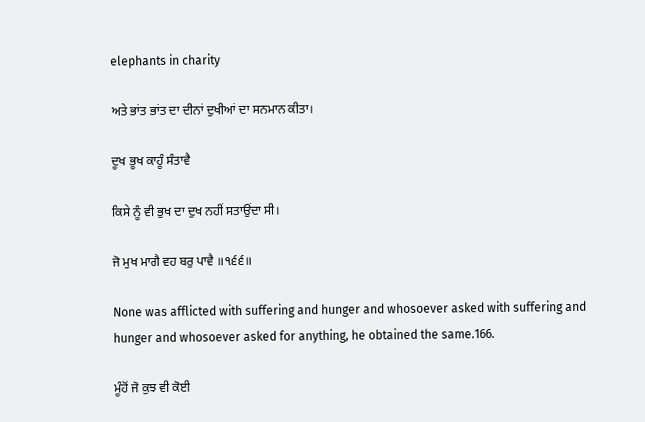elephants in charity

ਅਤੇ ਭਾਂਤ ਭਾਂਤ ਦਾ ਦੀਨਾਂ ਦੁਖੀਆਂ ਦਾ ਸਨਮਾਨ ਕੀਤਾ।

ਦੂਖ ਭੂਖ ਕਾਹੂੰ ਸੰਤਾਵੈ

ਕਿਸੇ ਨੂੰ ਵੀ ਭੁਖ ਦਾ ਦੁਖ ਨਹੀਂ ਸਤਾਉਂਦਾ ਸੀ।

ਜੋ ਮੁਖ ਮਾਗੈ ਵਹ ਬਰੁ ਪਾਵੈ ॥੧੬੬॥

None was afflicted with suffering and hunger and whosoever asked with suffering and hunger and whosoever asked for anything, he obtained the same.166.

ਮੂੰਹੋਂ ਜੋ ਕੁਝ ਵੀ ਕੋਈ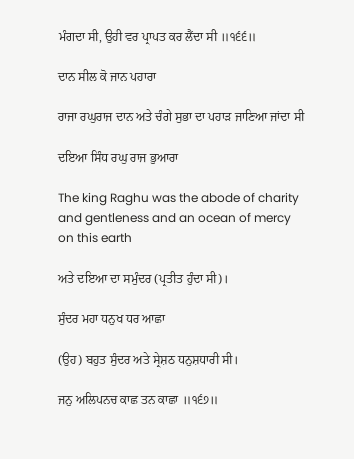ਮੰਗਦਾ ਸੀ, ਉਹੀ ਵਰ ਪ੍ਰਾਪਤ ਕਰ ਲੈਂਦਾ ਸੀ ॥੧੬੬॥

ਦਾਨ ਸੀਲ ਕੋ ਜਾਨ ਪਹਾਰਾ

ਰਾਜਾ ਰਘੁਰਾਜ ਦਾਨ ਅਤੇ ਚੰਗੇ ਸੁਭਾ ਦਾ ਪਹਾੜ ਜਾਣਿਆ ਜਾਂਦਾ ਸੀ

ਦਇਆ ਸਿੰਧ ਰਘੁ ਰਾਜ ਭੁਆਰਾ

The king Raghu was the abode of charity and gentleness and an ocean of mercy on this earth

ਅਤੇ ਦਇਆ ਦਾ ਸਮੁੰਦਰ (ਪ੍ਰਤੀਤ ਹੁੰਦਾ ਸੀ)।

ਸੁੰਦਰ ਮਹਾ ਧਨੁਖ ਧਰ ਆਛਾ

(ਉਹ) ਬਹੁਤ ਸੁੰਦਰ ਅਤੇ ਸ੍ਰੇਸ਼ਠ ਧਨੁਸ਼ਧਾਰੀ ਸੀ।

ਜਨੁ ਅਲਿਪਨਚ ਕਾਛ ਤਨ ਕਾਛਾ ॥੧੬੭॥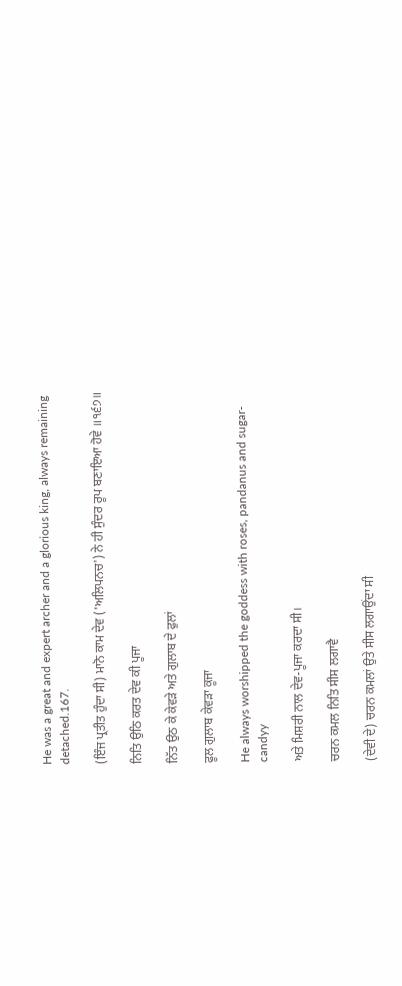He was a great and expert archer and a glorious king, always remaining detached.167.

(ਇੰਜ ਪ੍ਰਤੀਤ ਹੁੰਦਾ ਸੀ) ਮਾਨੋ ਕਾਮ ਦੇਵ ('ਅਲਿਪਨਚ') ਨੇ ਹੀ ਸੁੰਦਰ ਰੂਪ ਬਣਾਇਆ ਹੋਵੇ ॥੧੬੭॥

ਨਿਤਿ ਉਠਿ ਕਰਤ ਦੇਵ ਕੀ ਪੂਜਾ

ਨਿੱਤ ਉਠ ਕੇ ਕੇਵੜੇ ਅਤੇ ਗੁਲਾਬ ਦੇ ਫੁਲਾਂ

ਫੂਲ ਗੁਲਾਬ ਕੇਵੜਾ ਕੂਜਾ

He always worshipped the goddess with roses, pandanus and sugar-candyy

ਅਤੇ ਮਿਸ਼ਰੀ ਨਾਲ ਦੇਵ-ਪੂਜਾ ਕਰਦਾ ਸੀ।

ਚਰਨ ਕਮਲ ਨਿਤਿ ਸੀਸ ਲਗਾਵੈ

(ਦੇਵੀ ਦੇ) ਚਰਨ ਕਮਲਾਂ ਉਤੇ ਸੀਸ ਲਗਾਉਂਦਾ ਸੀ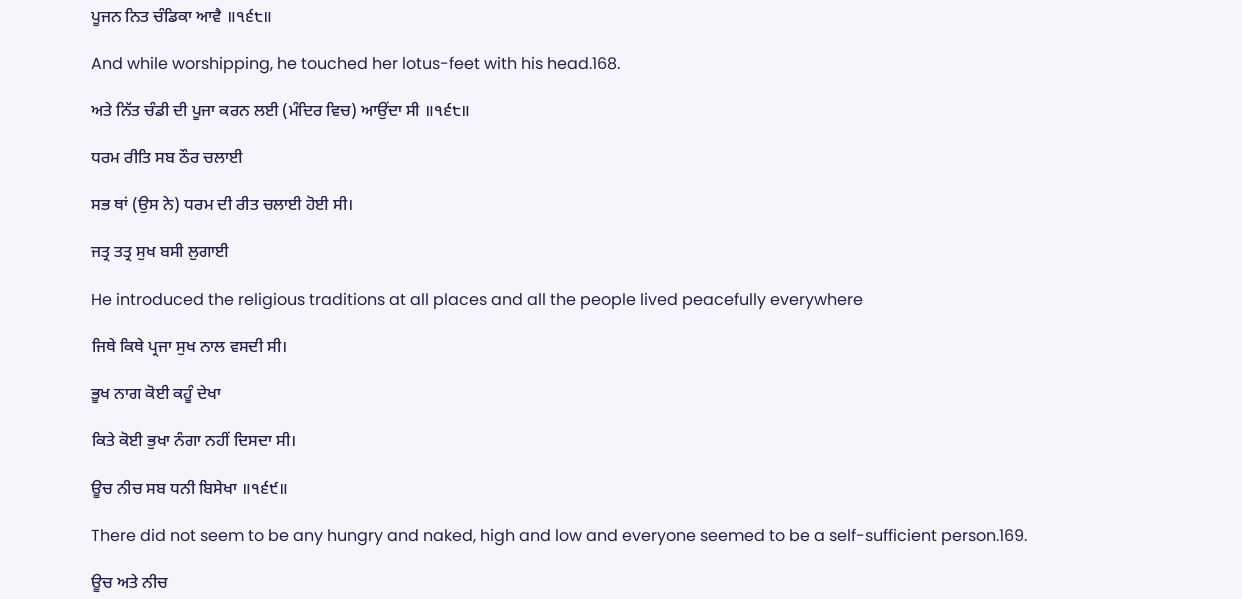ਪੂਜਨ ਨਿਤ ਚੰਡਿਕਾ ਆਵੈ ॥੧੬੮॥

And while worshipping, he touched her lotus-feet with his head.168.

ਅਤੇ ਨਿੱਤ ਚੰਡੀ ਦੀ ਪੂਜਾ ਕਰਨ ਲਈ (ਮੰਦਿਰ ਵਿਚ) ਆਉਂਦਾ ਸੀ ॥੧੬੮॥

ਧਰਮ ਰੀਤਿ ਸਬ ਠੌਰ ਚਲਾਈ

ਸਭ ਥਾਂ (ਉਸ ਨੇ) ਧਰਮ ਦੀ ਰੀਤ ਚਲਾਈ ਹੋਈ ਸੀ।

ਜਤ੍ਰ ਤਤ੍ਰ ਸੁਖ ਬਸੀ ਲੁਗਾਈ

He introduced the religious traditions at all places and all the people lived peacefully everywhere

ਜਿਥੇ ਕਿਥੇ ਪ੍ਰਜਾ ਸੁਖ ਨਾਲ ਵਸਦੀ ਸੀ।

ਭੂਖ ਨਾਗ ਕੋਈ ਕਹੂੰ ਦੇਖਾ

ਕਿਤੇ ਕੋਈ ਭੁਖਾ ਨੰਗਾ ਨਹੀਂ ਦਿਸਦਾ ਸੀ।

ਊਚ ਨੀਚ ਸਬ ਧਨੀ ਬਿਸੇਖਾ ॥੧੬੯॥

There did not seem to be any hungry and naked, high and low and everyone seemed to be a self-sufficient person.169.

ਊਚ ਅਤੇ ਨੀਚ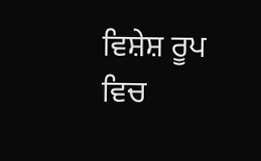ਵਿਸ਼ੇਸ਼ ਰੂਪ ਵਿਚ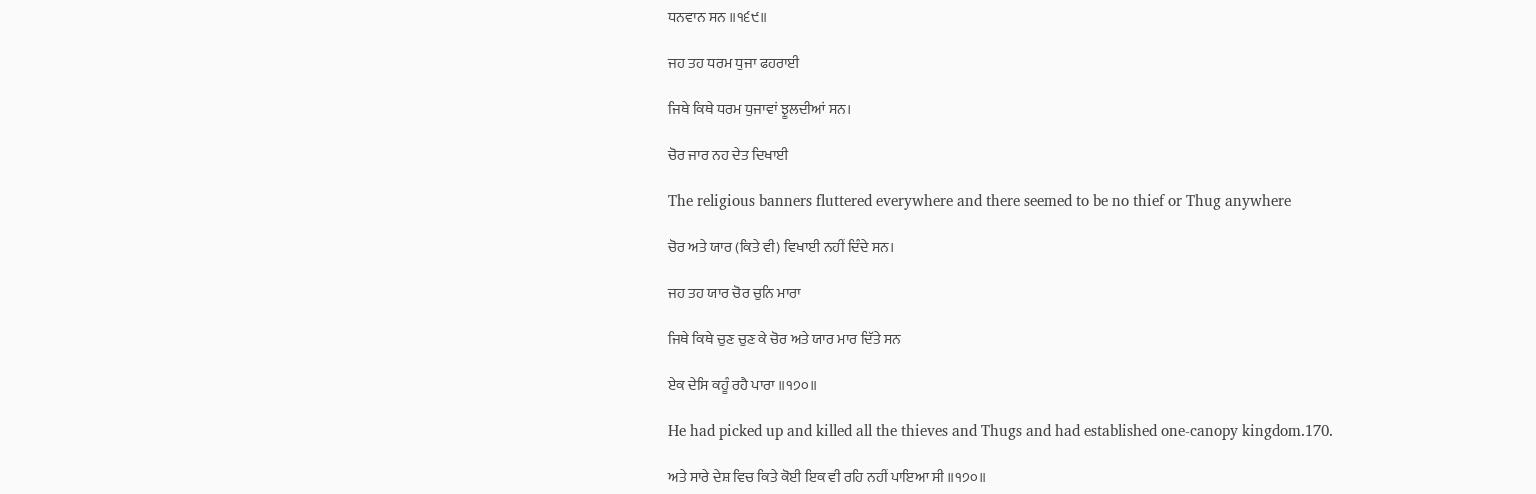ਧਨਵਾਨ ਸਨ ॥੧੬੯॥

ਜਹ ਤਹ ਧਰਮ ਧੁਜਾ ਫਹਰਾਈ

ਜਿਥੇ ਕਿਥੇ ਧਰਮ ਧੁਜਾਵਾਂ ਝੂਲਦੀਆਂ ਸਨ।

ਚੋਰ ਜਾਰ ਨਹ ਦੇਤ ਦਿਖਾਈ

The religious banners fluttered everywhere and there seemed to be no thief or Thug anywhere

ਚੋਰ ਅਤੇ ਯਾਰ (ਕਿਤੇ ਵੀ) ਵਿਖਾਈ ਨਹੀਂ ਦਿੰਦੇ ਸਨ।

ਜਹ ਤਹ ਯਾਰ ਚੋਰ ਚੁਨਿ ਮਾਰਾ

ਜਿਥੇ ਕਿਥੇ ਚੁਣ ਚੁਣ ਕੇ ਚੋਰ ਅਤੇ ਯਾਰ ਮਾਰ ਦਿੱਤੇ ਸਨ

ਏਕ ਦੇਸਿ ਕਹੂੰ ਰਹੈ ਪਾਰਾ ॥੧੭੦॥

He had picked up and killed all the thieves and Thugs and had established one-canopy kingdom.170.

ਅਤੇ ਸਾਰੇ ਦੇਸ਼ ਵਿਚ ਕਿਤੇ ਕੋਈ ਇਕ ਵੀ ਰਹਿ ਨਹੀਂ ਪਾਇਆ ਸੀ ॥੧੭੦॥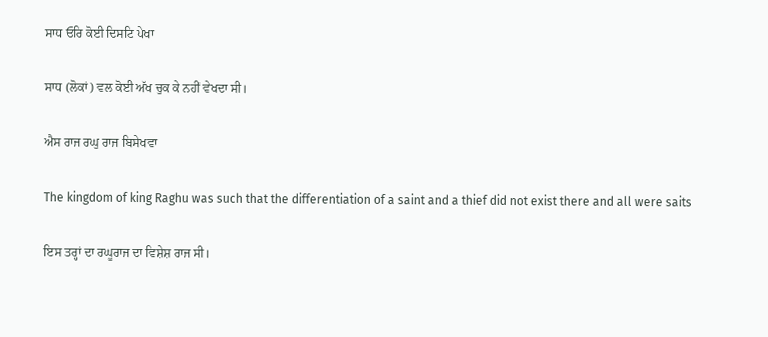ਸਾਧ ਓਰਿ ਕੋਈ ਦਿਸਟਿ ਪੇਖਾ

ਸਾਧ (ਲੋਕਾਂ) ਵਲ ਕੋਈ ਅੱਖ ਚੁਕ ਕੇ ਨਹੀਂ ਵੇਖਦਾ ਸੀ।

ਐਸ ਰਾਜ ਰਘੁ ਰਾਜ ਬਿਸੇਖਵਾ

The kingdom of king Raghu was such that the differentiation of a saint and a thief did not exist there and all were saits

ਇਸ ਤਰ੍ਹਾਂ ਦਾ ਰਘੂਰਾਜ ਦਾ ਵਿਸ਼ੇਸ਼ ਰਾਜ ਸੀ।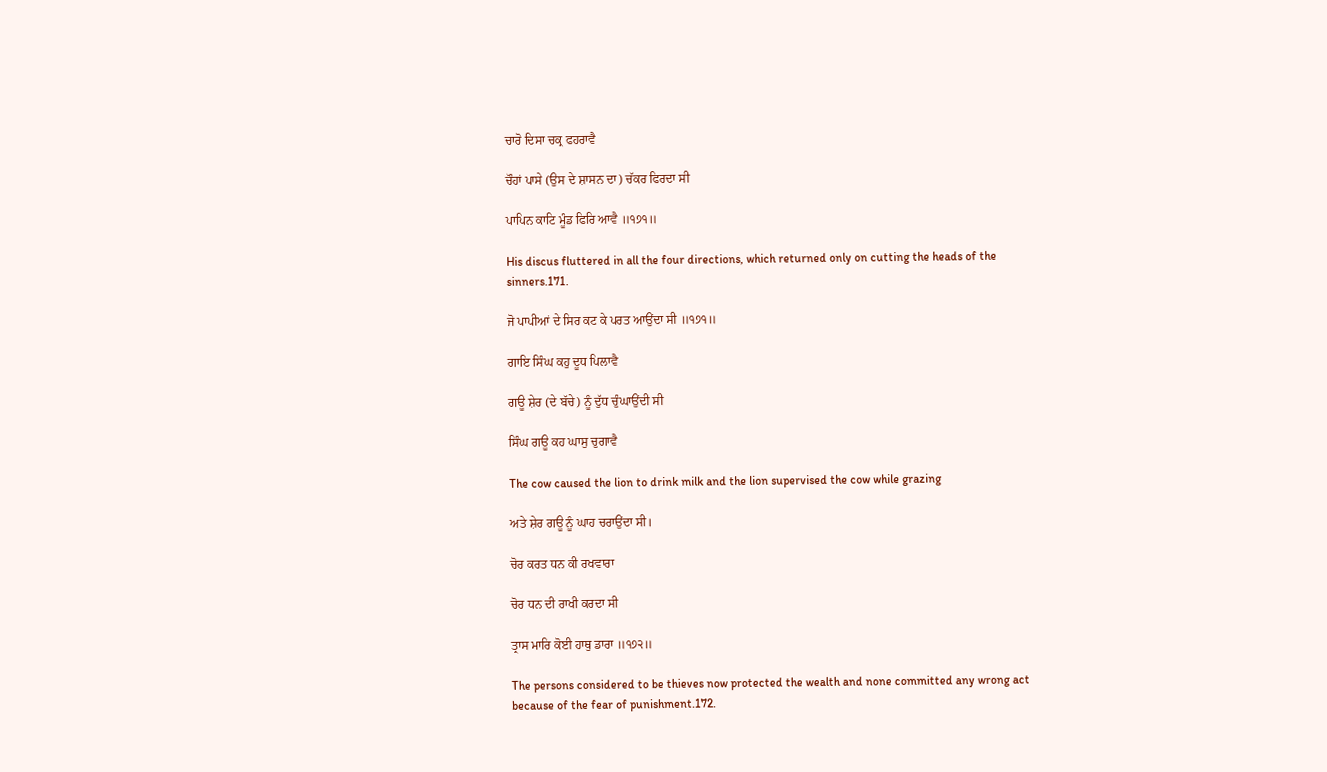ਚਾਰੋ ਦਿਸਾ ਚਕ੍ਰ ਫਹਰਾਵੈ

ਚੌਹਾਂ ਪਾਸੇ (ਉਸ ਦੇ ਸ਼ਾਸਨ ਦਾ) ਚੱਕਰ ਫਿਰਦਾ ਸੀ

ਪਾਪਿਨ ਕਾਟਿ ਮੂੰਡ ਫਿਰਿ ਆਵੈ ॥੧੭੧॥

His discus fluttered in all the four directions, which returned only on cutting the heads of the sinners.171.

ਜੋ ਪਾਪੀਆਂ ਦੇ ਸਿਰ ਕਟ ਕੇ ਪਰਤ ਆਉਂਦਾ ਸੀ ॥੧੭੧॥

ਗਾਇ ਸਿੰਘ ਕਹੁ ਦੂਧ ਪਿਲਾਵੈ

ਗਊ ਸ਼ੇਰ (ਦੇ ਬੱਚੇ) ਨੂੰ ਦੁੱਧ ਚੁੰਘਾਉਂਦੀ ਸੀ

ਸਿੰਘ ਗਊ ਕਹ ਘਾਸੁ ਚੁਗਾਵੈ

The cow caused the lion to drink milk and the lion supervised the cow while grazing

ਅਤੇ ਸ਼ੇਰ ਗਊ ਨੂੰ ਘਾਹ ਚਰਾਉਂਦਾ ਸੀ।

ਚੋਰ ਕਰਤ ਧਨ ਕੀ ਰਖਵਾਰਾ

ਚੋਰ ਧਨ ਦੀ ਰਾਖੀ ਕਰਦਾ ਸੀ

ਤ੍ਰਾਸ ਮਾਰਿ ਕੋਈ ਹਾਥੁ ਡਾਰਾ ॥੧੭੨॥

The persons considered to be thieves now protected the wealth and none committed any wrong act because of the fear of punishment.172.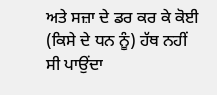ਅਤੇ ਸਜ਼ਾ ਦੇ ਡਰ ਕਰ ਕੇ ਕੋਈ (ਕਿਸੇ ਦੇ ਧਨ ਨੂੰ) ਹੱਥ ਨਹੀਂ ਸੀ ਪਾਉਂਦਾ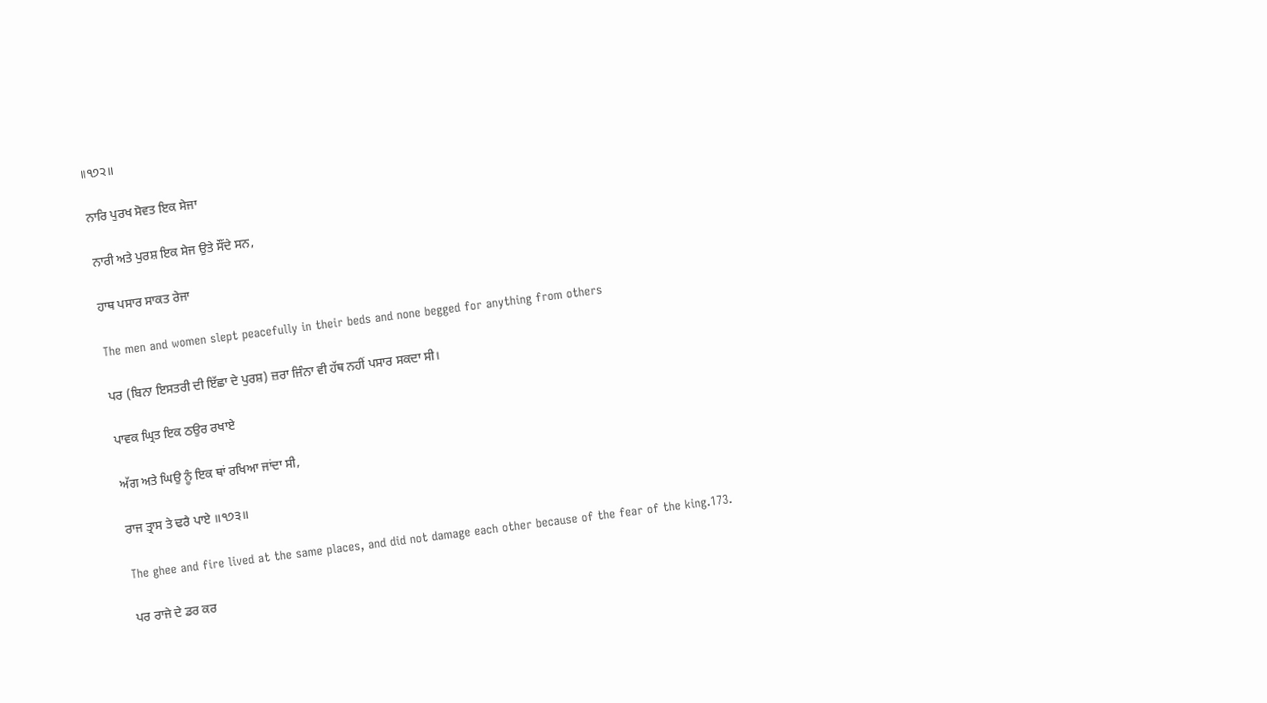॥੧੭੨॥

ਨਾਰਿ ਪੁਰਖ ਸੋਵਤ ਇਕ ਸੇਜਾ

ਨਾਰੀ ਅਤੇ ਪੁਰਸ਼ ਇਕ ਸੇਜ ਉਤੇ ਸੌਂਦੇ ਸਨ,

ਹਾਥ ਪਸਾਰ ਸਾਕਤ ਰੇਜਾ

The men and women slept peacefully in their beds and none begged for anything from others

ਪਰ (ਬਿਨਾ ਇਸਤਰੀ ਦੀ ਇੱਛਾ ਦੇ ਪੁਰਸ਼) ਜ਼ਰਾ ਜਿੰਨਾ ਵੀ ਹੱਥ ਨਹੀਂ ਪਸਾਰ ਸਕਦਾ ਸੀ।

ਪਾਵਕ ਘ੍ਰਿਤ ਇਕ ਠਉਰ ਰਖਾਏ

ਅੱਗ ਅਤੇ ਘਿਉ ਨੂੰ ਇਕ ਥਾਂ ਰਖਿਆ ਜਾਂਦਾ ਸੀ,

ਰਾਜ ਤ੍ਰਾਸ ਤੇ ਢਰੈ ਪਾਏ ॥੧੭੩॥

The ghee and fire lived at the same places, and did not damage each other because of the fear of the king.173.

ਪਰ ਰਾਜੇ ਦੇ ਡਰ ਕਰ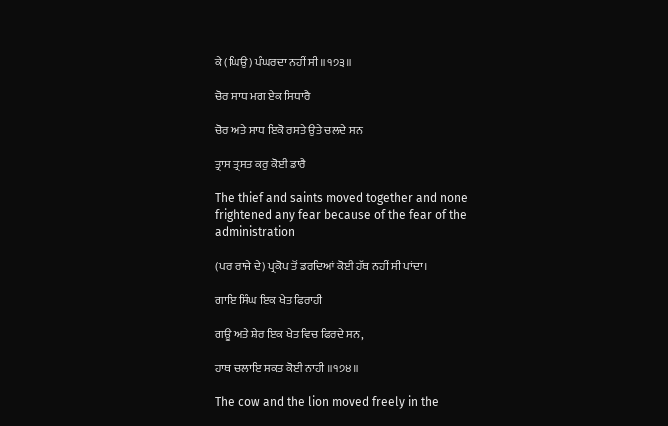ਕੇ (ਘਿਉ) ਪੰਘਰਦਾ ਨਹੀਂ ਸੀ ॥੧੭੩॥

ਚੋਰ ਸਾਧ ਮਗ ਏਕ ਸਿਧਾਰੈ

ਚੋਰ ਅਤੇ ਸਾਧ ਇਕੋ ਰਸਤੇ ਉਤੇ ਚਲਦੇ ਸਨ

ਤ੍ਰਾਸ ਤ੍ਰਸਤ ਕਰੁ ਕੋਈ ਡਾਰੈ

The thief and saints moved together and none frightened any fear because of the fear of the administration

(ਪਰ ਰਾਜੇ ਦੇ) ਪ੍ਰਕੋਪ ਤੋਂ ਡਰਦਿਆਂ ਕੋਈ ਹੱਥ ਨਹੀਂ ਸੀ ਪਾਂਦਾ।

ਗਾਇ ਸਿੰਘ ਇਕ ਖੇਤ ਫਿਰਾਹੀ

ਗਊ ਅਤੇ ਸ਼ੇਰ ਇਕ ਖੇਤ ਵਿਚ ਫਿਰਦੇ ਸਨ,

ਹਾਥ ਚਲਾਇ ਸਕਤ ਕੋਈ ਨਾਹੀ ॥੧੭੪॥

The cow and the lion moved freely in the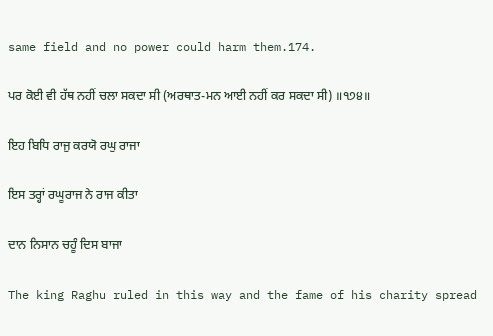same field and no power could harm them.174.

ਪਰ ਕੋਈ ਵੀ ਹੱਥ ਨਹੀਂ ਚਲਾ ਸਕਦਾ ਸੀ (ਅਰਥਾਤ-ਮਨ ਆਈ ਨਹੀਂ ਕਰ ਸਕਦਾ ਸੀ) ॥੧੭੪॥

ਇਹ ਬਿਧਿ ਰਾਜੁ ਕਰਯੋ ਰਘੁ ਰਾਜਾ

ਇਸ ਤਰ੍ਹਾਂ ਰਘੂਰਾਜ ਨੇ ਰਾਜ ਕੀਤਾ

ਦਾਨ ਨਿਸਾਨ ਚਹੂੰ ਦਿਸ ਬਾਜਾ

The king Raghu ruled in this way and the fame of his charity spread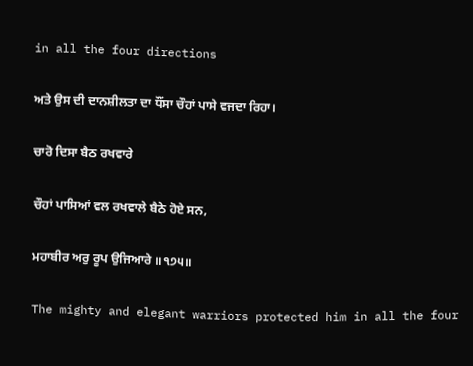in all the four directions

ਅਤੇ ਉਸ ਦੀ ਦਾਨਸ਼ੀਲਤਾ ਦਾ ਧੌਂਸਾ ਚੌਹਾਂ ਪਾਸੇ ਵਜਦਾ ਰਿਹਾ।

ਚਾਰੋ ਦਿਸਾ ਬੈਠ ਰਖਵਾਰੇ

ਚੌਹਾਂ ਪਾਸਿਆਂ ਵਲ ਰਖਵਾਲੇ ਬੈਠੇ ਹੋਏ ਸਨ,

ਮਹਾਬੀਰ ਅਰੁ ਰੂਪ ਉਜਿਆਰੇ ॥੧੭੫॥

The mighty and elegant warriors protected him in all the four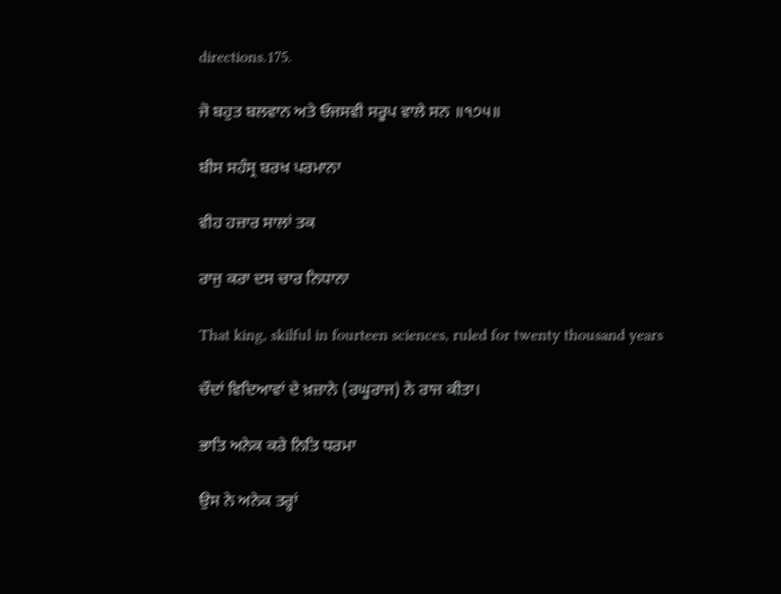directions.175.

ਜੋ ਬਹੁਤ ਬਲਵਾਨ ਅਤੇ ਓਜਸਵੀ ਸਰੂਪ ਵਾਲੇ ਸਨ ॥੧੭੫॥

ਬੀਸ ਸਹੰਸ੍ਰ ਬਰਖ ਪਰਮਾਨਾ

ਵੀਹ ਹਜ਼ਾਰ ਸਾਲਾਂ ਤਕ

ਰਾਜੁ ਕਰਾ ਦਸ ਚਾਰ ਨਿਧਾਨਾ

That king, skilful in fourteen sciences, ruled for twenty thousand years

ਚੌਦਾਂ ਵਿਦਿਆਵਾਂ ਦੇ ਖ਼ਜ਼ਾਨੇ (ਰਘੂਰਾਜ) ਨੇ ਰਾਜ ਕੀਤਾ।

ਭਾਤਿ ਅਨੇਕ ਕਰੇ ਨਿਤਿ ਧਰਮਾ

ਉਸ ਨੇ ਅਨੇਕ ਤਰ੍ਹਾਂ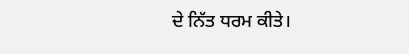ਦੇ ਨਿੱਤ ਧਰਮ ਕੀਤੇ।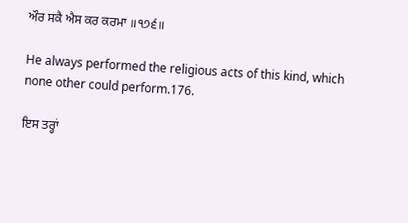ਔਰ ਸਕੈ ਐਸ ਕਰ ਕਰਮਾ ॥੧੭੬॥

He always performed the religious acts of this kind, which none other could perform.176.

ਇਸ ਤਰ੍ਹਾਂ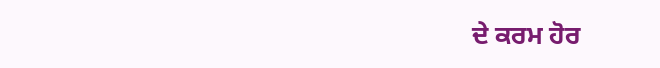ਦੇ ਕਰਮ ਹੋਰ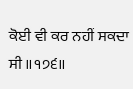ਕੋਈ ਵੀ ਕਰ ਨਹੀਂ ਸਕਦਾ ਸੀ ॥੧੭੬॥